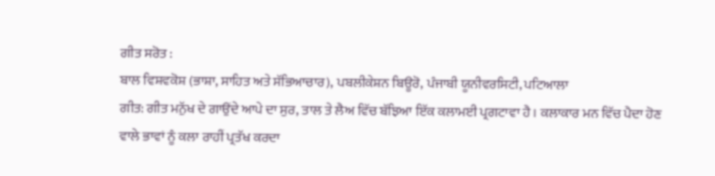ਗੀਤ ਸਰੋਤ :
ਬਾਲ ਵਿਸ਼ਵਕੋਸ਼ (ਭਾਸ਼ਾ, ਸਾਹਿਤ ਅਤੇ ਸੱਭਿਆਚਾਰ), ਪਬਲੀਕੇਸ਼ਨ ਬਿਊਰੋ, ਪੰਜਾਬੀ ਯੂਨੀਵਰਸਿਟੀ, ਪਟਿਆਲਾ
ਗੀਤ: ਗੀਤ ਮਨੁੱਖ ਦੇ ਗਾਉਂਦੇ ਆਪੇ ਦਾ ਸੁਰ, ਤਾਲ ਤੇ ਲੈਅ ਵਿੱਚ ਬੱਝਿਆ ਇੱਕ ਕਲਾਮਈ ਪ੍ਰਗਟਾਵਾ ਹੈ। ਕਲਾਕਾਰ ਮਨ ਵਿੱਚ ਪੈਦਾ ਹੋਣ ਵਾਲੇ ਭਾਵਾਂ ਨੂੰ ਕਲਾ ਰਾਹੀਂ ਪ੍ਰਤੱਖ ਕਰਦਾ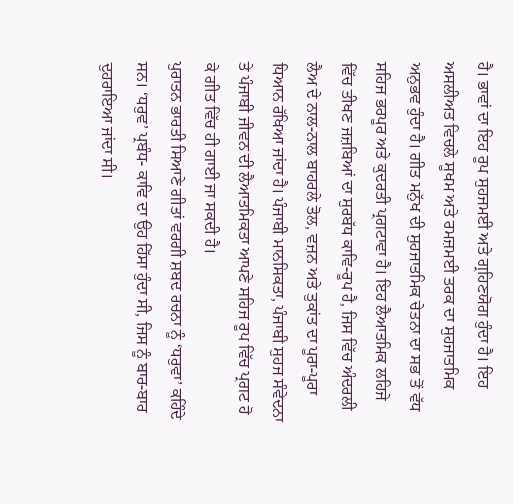ਹੈ। ਭਾਵਾਂ ਦਾ ਇਹ ਰੂਪ ਸੁਹਜਮਈ ਅਤੇ ਗ੍ਰਹਿਣਯੋਗ ਹੁੰਦਾ ਹੈ। ਇਹ ਅਸਲੀਅਤ ਵਿਚਲੇ ਸੂਖਮ ਅਤੇ ਰਮਜ਼ਮਈ ਤਰਕ ਦਾ ਸੁਹਜਾਤਮਿਕ ਅਨੁਭਵ ਹੁੰਦਾ ਹੈ। ਗੀਤ ਮਨੁੱਖ ਦੀ ਸੁਹਜਾਤਮਿਕ ਚੇਤਨਾ ਦਾ ਸਭ ਤੋਂ ਵੱਧ ਸਹਿਜ ਭਰਪੂਰ ਅਤੇ ਕੁਦਰਤੀ ਪ੍ਰਗਟਾਵਾ ਹੈ। ਇਹ ਲੈਆਤਮਿਕ ਲਹਿਜੇ ਵਿੱਚ ਤੀਖਣ ਜਜ਼ਬਿਆਂ ਦਾ ਸੁਰਬੱਧ ਕਾਵਿ-ਰੂਪ ਹੈ, ਜਿਸ ਵਿੱਚ ਅੰਦਰਲੀ ਲੈਅ ਦੇ ਨਾਲ-ਨਾਲ ਬਾਹਰਲੇ ਤੋਲ, ਵਜ਼ਨ ਅਤੇ ਤੁਕਾਂਤ ਦਾ ਪੂਰਾ-ਪੂਰਾ ਧਿਆਨ ਰੱਖਿਆ ਜਾਂਦਾ ਹੈ। ਪੰਜਾਬੀ ਮਾਨਸਿਕਤਾ, ਪੰਜਾਬੀ ਸੁਹਜ ਸੰਵੇਦਨਾ ਤੇ ਪੰਜਾਬੀ ਜੀਵਨ ਦੀ ਲੈਆਤਮਿਕਤਾ ਆਪਣੇ ਸਹਿਜ ਰੂਪ ਵਿੱਚ ਪ੍ਰਗਟ ਹੋ ਕੇ ਗੀਤ ਵਿੱਚ ਹੀ ਗਾਈ ਜਾ ਸਕਦੀ ਹੈ।
ਪੁਰਾਤਨ ਭਾਰਤੀ ਸਿਆਣੇ ਗੀਤਾਂ ਵਰਗੀ ਸ਼ਬਦ ਰਚਨਾ ਨੂੰ ‘ਧਰੁਵਾ’ ਕਹਿੰਦੇ ਸਨ। ‘ਧਰੁਵ’ ਪ੍ਰਬੰਧ- ਕਾਵਿ ਦਾ ਉਹ ਹਿੱਸਾ ਹੁੰਦਾ ਸੀ, ਜਿਸ ਨੂੰ ਬਾਰ-ਬਾਰ ਦੁਹਰਾਇਆ ਜਾਂਦਾ ਸੀ।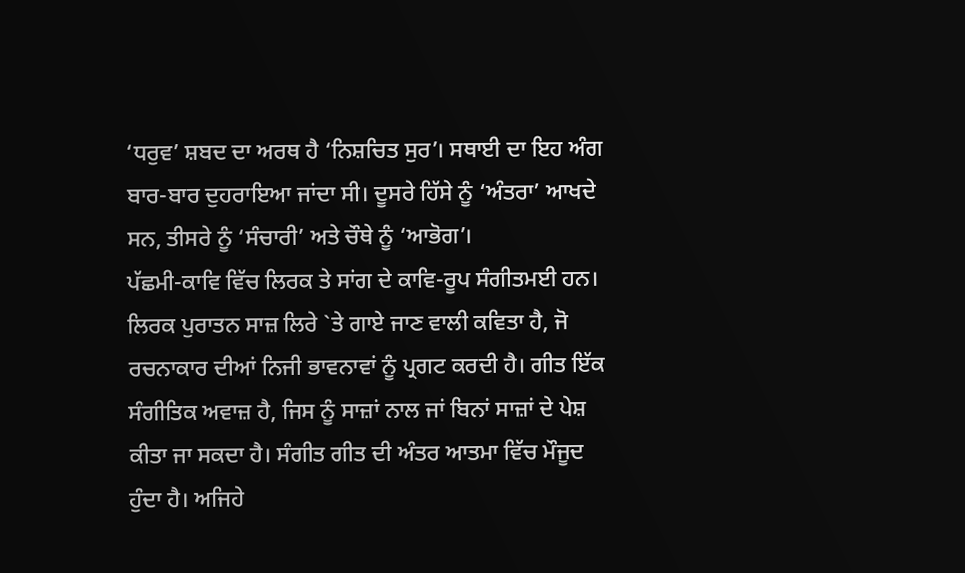‘ਧਰੁਵ’ ਸ਼ਬਦ ਦਾ ਅਰਥ ਹੈ ‘ਨਿਸ਼ਚਿਤ ਸੁਰ’। ਸਥਾਈ ਦਾ ਇਹ ਅੰਗ ਬਾਰ-ਬਾਰ ਦੁਹਰਾਇਆ ਜਾਂਦਾ ਸੀ। ਦੂਸਰੇ ਹਿੱਸੇ ਨੂੰ ‘ਅੰਤਰਾ’ ਆਖਦੇ ਸਨ, ਤੀਸਰੇ ਨੂੰ ‘ਸੰਚਾਰੀ’ ਅਤੇ ਚੌਥੇ ਨੂੰ ‘ਆਭੋਗ’।
ਪੱਛਮੀ-ਕਾਵਿ ਵਿੱਚ ਲਿਰਕ ਤੇ ਸਾਂਗ ਦੇ ਕਾਵਿ-ਰੂਪ ਸੰਗੀਤਮਈ ਹਨ। ਲਿਰਕ ਪੁਰਾਤਨ ਸਾਜ਼ ਲਿਰੇ `ਤੇ ਗਾਏ ਜਾਣ ਵਾਲੀ ਕਵਿਤਾ ਹੈ, ਜੋ ਰਚਨਾਕਾਰ ਦੀਆਂ ਨਿਜੀ ਭਾਵਨਾਵਾਂ ਨੂੰ ਪ੍ਰਗਟ ਕਰਦੀ ਹੈ। ਗੀਤ ਇੱਕ ਸੰਗੀਤਿਕ ਅਵਾਜ਼ ਹੈ, ਜਿਸ ਨੂੰ ਸਾਜ਼ਾਂ ਨਾਲ ਜਾਂ ਬਿਨਾਂ ਸਾਜ਼ਾਂ ਦੇ ਪੇਸ਼ ਕੀਤਾ ਜਾ ਸਕਦਾ ਹੈ। ਸੰਗੀਤ ਗੀਤ ਦੀ ਅੰਤਰ ਆਤਮਾ ਵਿੱਚ ਮੌਜੂਦ ਹੁੰਦਾ ਹੈ। ਅਜਿਹੇ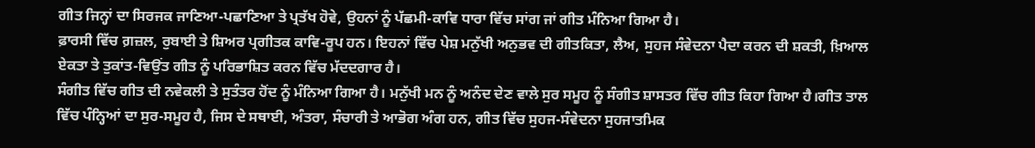ਗੀਤ ਜਿਨ੍ਹਾਂ ਦਾ ਸਿਰਜਕ ਜਾਣਿਆ-ਪਛਾਣਿਆ ਤੇ ਪ੍ਰਤੱਖ ਹੋਵੇ, ਉਹਨਾਂ ਨੂੰ ਪੱਛਮੀ-ਕਾਵਿ ਧਾਰਾ ਵਿੱਚ ਸਾਂਗ ਜਾਂ ਗੀਤ ਮੰਨਿਆ ਗਿਆ ਹੈ।
ਫ਼ਾਰਸੀ ਵਿੱਚ ਗ਼ਜ਼ਲ, ਰੁਬਾਈ ਤੇ ਸ਼ਿਅਰ ਪ੍ਰਗੀਤਕ ਕਾਵਿ-ਰੂਪ ਹਨ। ਇਹਨਾਂ ਵਿੱਚ ਪੇਸ਼ ਮਨੁੱਖੀ ਅਨੁਭਵ ਦੀ ਗੀਤਕਿਤਾ, ਲੈਅ, ਸੁਹਜ ਸੰਵੇਦਨਾ ਪੈਦਾ ਕਰਨ ਦੀ ਸ਼ਕਤੀ, ਖ਼ਿਆਲ ਏਕਤਾ ਤੇ ਤੁਕਾਂਤ-ਵਿਉਂਤ ਗੀਤ ਨੂੰ ਪਰਿਭਾਸ਼ਿਤ ਕਰਨ ਵਿੱਚ ਮੱਦਦਗਾਰ ਹੈ।
ਸੰਗੀਤ ਵਿੱਚ ਗੀਤ ਦੀ ਨਵੇਕਲੀ ਤੇ ਸੁਤੰਤਰ ਹੋਂਦ ਨੂੰ ਮੰਨਿਆ ਗਿਆ ਹੈ। ਮਨੁੱਖੀ ਮਨ ਨੂੰ ਅਨੰਦ ਦੇਣ ਵਾਲੇ ਸੁਰ ਸਮੂਹ ਨੂੰ ਸੰਗੀਤ ਸ਼ਾਸਤਰ ਵਿੱਚ ਗੀਤ ਕਿਹਾ ਗਿਆ ਹੈ।ਗੀਤ ਤਾਲ ਵਿੱਚ ਪੰਨ੍ਹਿਆਂ ਦਾ ਸੁਰ-ਸਮੂਹ ਹੈ, ਜਿਸ ਦੇ ਸਥਾਈ, ਅੰਤਰਾ, ਸੰਚਾਰੀ ਤੇ ਆਭੋਗ ਅੰਗ ਹਨ, ਗੀਤ ਵਿੱਚ ਸੁਹਜ-ਸੰਵੇਦਨਾ ਸੁਹਜਾਤਮਿਕ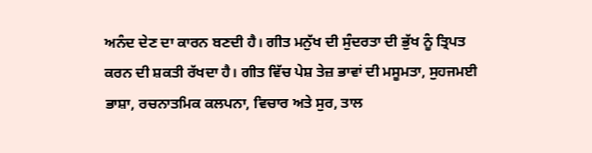ਅਨੰਦ ਦੇਣ ਦਾ ਕਾਰਨ ਬਣਦੀ ਹੈ। ਗੀਤ ਮਨੁੱਖ ਦੀ ਸੁੰਦਰਤਾ ਦੀ ਭੁੱਖ ਨੂੰ ਤ੍ਰਿਪਤ ਕਰਨ ਦੀ ਸ਼ਕਤੀ ਰੱਖਦਾ ਹੈ। ਗੀਤ ਵਿੱਚ ਪੇਸ਼ ਤੇਜ਼ ਭਾਵਾਂ ਦੀ ਮਸੂਮਤਾ, ਸੁਹਜਮਈ ਭਾਸ਼ਾ, ਰਚਨਾਤਮਿਕ ਕਲਪਨਾ, ਵਿਚਾਰ ਅਤੇ ਸੁਰ, ਤਾਲ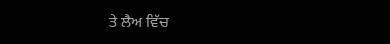ਤੇ ਲੈਅ ਵਿੱਚ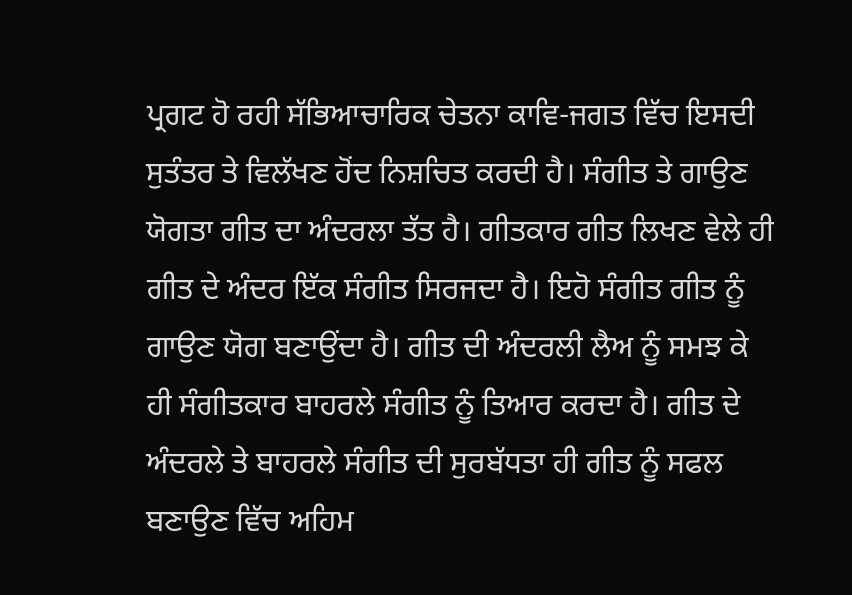ਪ੍ਰਗਟ ਹੋ ਰਹੀ ਸੱਭਿਆਚਾਰਿਕ ਚੇਤਨਾ ਕਾਵਿ-ਜਗਤ ਵਿੱਚ ਇਸਦੀ ਸੁਤੰਤਰ ਤੇ ਵਿਲੱਖਣ ਹੋਂਦ ਨਿਸ਼ਚਿਤ ਕਰਦੀ ਹੈ। ਸੰਗੀਤ ਤੇ ਗਾਉਣ ਯੋਗਤਾ ਗੀਤ ਦਾ ਅੰਦਰਲਾ ਤੱਤ ਹੈ। ਗੀਤਕਾਰ ਗੀਤ ਲਿਖਣ ਵੇਲੇ ਹੀ ਗੀਤ ਦੇ ਅੰਦਰ ਇੱਕ ਸੰਗੀਤ ਸਿਰਜਦਾ ਹੈ। ਇਹੋ ਸੰਗੀਤ ਗੀਤ ਨੂੰ ਗਾਉਣ ਯੋਗ ਬਣਾਉਂਦਾ ਹੈ। ਗੀਤ ਦੀ ਅੰਦਰਲੀ ਲੈਅ ਨੂੰ ਸਮਝ ਕੇ ਹੀ ਸੰਗੀਤਕਾਰ ਬਾਹਰਲੇ ਸੰਗੀਤ ਨੂੰ ਤਿਆਰ ਕਰਦਾ ਹੈ। ਗੀਤ ਦੇ ਅੰਦਰਲੇ ਤੇ ਬਾਹਰਲੇ ਸੰਗੀਤ ਦੀ ਸੁਰਬੱਧਤਾ ਹੀ ਗੀਤ ਨੂੰ ਸਫਲ ਬਣਾਉਣ ਵਿੱਚ ਅਹਿਮ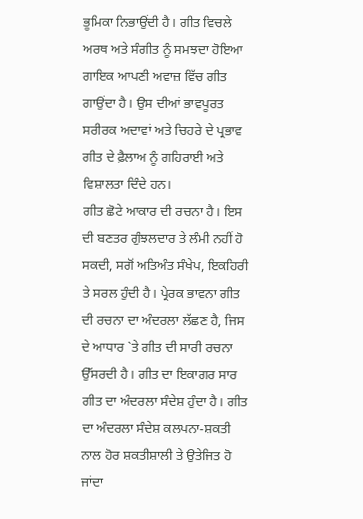ਭੂਮਿਕਾ ਨਿਭਾਉਂਦੀ ਹੈ। ਗੀਤ ਵਿਚਲੇ ਅਰਥ ਅਤੇ ਸੰਗੀਤ ਨੂੰ ਸਮਝਦਾ ਹੋਇਆ ਗਾਇਕ ਆਪਣੀ ਅਵਾਜ਼ ਵਿੱਚ ਗੀਤ ਗਾਉਂਦਾ ਹੈ। ਉਸ ਦੀਆਂ ਭਾਵਪੂਰਤ ਸਰੀਰਕ ਅਦਾਵਾਂ ਅਤੇ ਚਿਹਰੇ ਦੇ ਪ੍ਰਭਾਵ ਗੀਤ ਦੇ ਫ਼ੈਲਾਅ ਨੂੰ ਗਹਿਰਾਈ ਅਤੇ ਵਿਸ਼ਾਲਤਾ ਦਿੰਦੇ ਹਨ।
ਗੀਤ ਛੋਟੇ ਆਕਾਰ ਦੀ ਰਚਨਾ ਹੈ। ਇਸ ਦੀ ਬਣਤਰ ਗੁੰਝਲਦਾਰ ਤੇ ਲੰਮੀ ਨਹੀਂ ਹੋ ਸਕਦੀ, ਸਗੋਂ ਅਤਿਅੰਤ ਸੰਖੇਪ, ਇਕਹਿਰੀ ਤੇ ਸਰਲ ਹੁੰਦੀ ਹੈ। ਪ੍ਰੇਰਕ ਭਾਵਨਾ ਗੀਤ ਦੀ ਰਚਨਾ ਦਾ ਅੰਦਰਲਾ ਲੱਛਣ ਹੈ, ਜਿਸ ਦੇ ਆਧਾਰ `ਤੇ ਗੀਤ ਦੀ ਸਾਰੀ ਰਚਨਾ ਉੱਸਰਦੀ ਹੈ। ਗੀਤ ਦਾ ਇਕਾਗਰ ਸਾਰ ਗੀਤ ਦਾ ਅੰਦਰਲਾ ਸੰਦੇਸ਼ ਹੁੰਦਾ ਹੈ। ਗੀਤ ਦਾ ਅੰਦਰਲਾ ਸੰਦੇਸ਼ ਕਲਪਨਾ-ਸ਼ਕਤੀ ਨਾਲ ਹੋਰ ਸ਼ਕਤੀਸ਼ਾਲੀ ਤੇ ਉਤੇਜਿਤ ਹੋ ਜਾਂਦਾ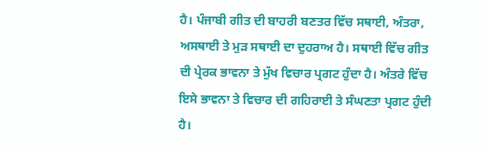ਹੈ। ਪੰਜਾਬੀ ਗੀਤ ਦੀ ਬਾਹਰੀ ਬਣਤਰ ਵਿੱਚ ਸਥਾਈ, ਅੰਤਰਾ, ਅਸਥਾਈ ਤੇ ਮੁੜ ਸਥਾਈ ਦਾ ਦੁਹਰਾਅ ਹੈ। ਸਥਾਈ ਵਿੱਚ ਗੀਤ ਦੀ ਪ੍ਰੇਰਕ ਭਾਵਨਾ ਤੇ ਮੁੱਖ ਵਿਚਾਰ ਪ੍ਰਗਟ ਹੁੰਦਾ ਹੈ। ਅੰਤਰੇ ਵਿੱਚ ਇਸੇ ਭਾਵਨਾ ਤੇ ਵਿਚਾਰ ਦੀ ਗਹਿਰਾਈ ਤੇ ਸੰਘਣਤਾ ਪ੍ਰਗਟ ਹੁੰਦੀ ਹੈ।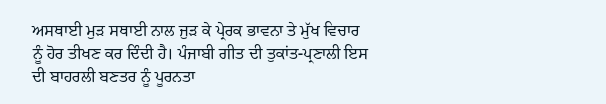ਅਸਥਾਈ ਮੁੜ ਸਥਾਈ ਨਾਲ ਜੁੜ ਕੇ ਪ੍ਰੇਰਕ ਭਾਵਨਾ ਤੇ ਮੁੱਖ ਵਿਚਾਰ ਨੂੰ ਹੋਰ ਤੀਖਣ ਕਰ ਦਿੰਦੀ ਹੈ। ਪੰਜਾਬੀ ਗੀਤ ਦੀ ਤੁਕਾਂਤ-ਪ੍ਰਣਾਲੀ ਇਸ ਦੀ ਬਾਹਰਲੀ ਬਣਤਰ ਨੂੰ ਪੂਰਨਤਾ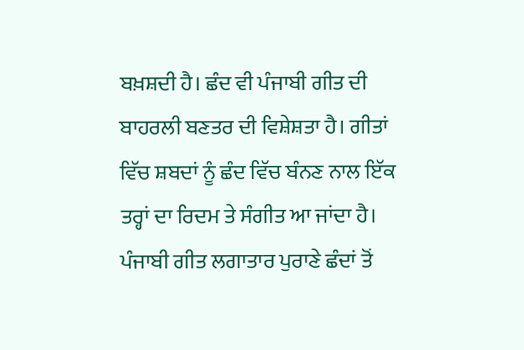ਬਖ਼ਸ਼ਦੀ ਹੈ। ਛੰਦ ਵੀ ਪੰਜਾਬੀ ਗੀਤ ਦੀ ਬਾਹਰਲੀ ਬਣਤਰ ਦੀ ਵਿਸ਼ੇਸ਼ਤਾ ਹੈ। ਗੀਤਾਂ ਵਿੱਚ ਸ਼ਬਦਾਂ ਨੂੰ ਛੰਦ ਵਿੱਚ ਬੰਨਣ ਨਾਲ ਇੱਕ ਤਰ੍ਹਾਂ ਦਾ ਰਿਦਮ ਤੇ ਸੰਗੀਤ ਆ ਜਾਂਦਾ ਹੈ। ਪੰਜਾਬੀ ਗੀਤ ਲਗਾਤਾਰ ਪੁਰਾਣੇ ਛੰਦਾਂ ਤੋਂ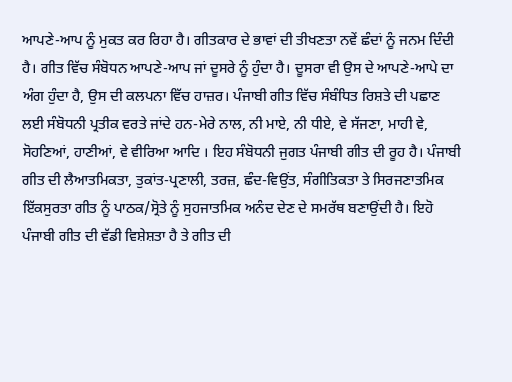ਆਪਣੇ-ਆਪ ਨੂੰ ਮੁਕਤ ਕਰ ਰਿਹਾ ਹੈ। ਗੀਤਕਾਰ ਦੇ ਭਾਵਾਂ ਦੀ ਤੀਖਣਤਾ ਨਵੇਂ ਛੰਦਾਂ ਨੂੰ ਜਨਮ ਦਿੰਦੀ ਹੈ। ਗੀਤ ਵਿੱਚ ਸੰਬੋਧਨ ਆਪਣੇ-ਆਪ ਜਾਂ ਦੂਸਰੇ ਨੂੰ ਹੁੰਦਾ ਹੈ। ਦੂਸਰਾ ਵੀ ਉਸ ਦੇ ਆਪਣੇ-ਆਪੇ ਦਾ ਅੰਗ ਹੁੰਦਾ ਹੈ, ਉਸ ਦੀ ਕਲਪਨਾ ਵਿੱਚ ਹਾਜ਼ਰ। ਪੰਜਾਬੀ ਗੀਤ ਵਿੱਚ ਸੰਬੰਧਿਤ ਰਿਸ਼ਤੇ ਦੀ ਪਛਾਣ ਲਈ ਸੰਬੋਧਨੀ ਪ੍ਰਤੀਕ ਵਰਤੇ ਜਾਂਦੇ ਹਨ-ਮੇਰੇ ਨਾਲ, ਨੀ ਮਾਏ, ਨੀ ਧੀਏ, ਵੇ ਸੱਜਣਾ, ਮਾਹੀ ਵੇ, ਸੋਹਣਿਆਂ, ਹਾਣੀਆਂ, ਵੇ ਵੀਰਿਆ ਆਦਿ । ਇਹ ਸੰਬੋਧਨੀ ਜੁਗਤ ਪੰਜਾਬੀ ਗੀਤ ਦੀ ਰੂਹ ਹੈ। ਪੰਜਾਬੀ ਗੀਤ ਦੀ ਲੈਆਤਮਿਕਤਾ, ਤੁਕਾਂਤ-ਪ੍ਰਣਾਲੀ, ਤਰਜ਼, ਛੰਦ-ਵਿਉਂਤ, ਸੰਗੀਤਿਕਤਾ ਤੇ ਸਿਰਜਣਾਤਮਿਕ ਇੱਕਸੁਰਤਾ ਗੀਤ ਨੂੰ ਪਾਠਕ/ਸ੍ਰੋਤੇ ਨੂੰ ਸੁਹਜਾਤਮਿਕ ਅਨੰਦ ਦੇਣ ਦੇ ਸਮਰੱਥ ਬਣਾਉਂਦੀ ਹੈ। ਇਹੋ ਪੰਜਾਬੀ ਗੀਤ ਦੀ ਵੱਡੀ ਵਿਸ਼ੇਸ਼ਤਾ ਹੈ ਤੇ ਗੀਤ ਦੀ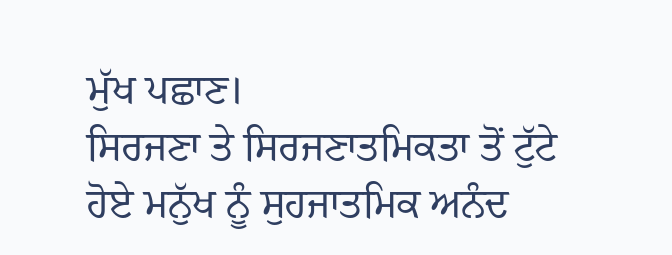ਮੁੱਖ ਪਛਾਣ।
ਸਿਰਜਣਾ ਤੇ ਸਿਰਜਣਾਤਮਿਕਤਾ ਤੋਂ ਟੁੱਟੇ ਹੋਏ ਮਨੁੱਖ ਨੂੰ ਸੁਹਜਾਤਮਿਕ ਅਨੰਦ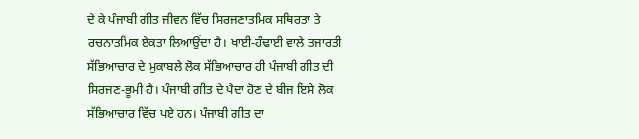ਦੇ ਕੇ ਪੰਜਾਬੀ ਗੀਤ ਜੀਵਨ ਵਿੱਚ ਸਿਰਜਣਾਤਮਿਕ ਸਥਿਰਤਾ ਤੇ ਰਚਨਾਤਮਿਕ ਏਕਤਾ ਲਿਆਉਂਦਾ ਹੈ। ਖਾਈ-ਹੰਢਾਈ ਵਾਲੇ ਤਜਾਰਤੀ ਸੱਭਿਆਚਾਰ ਦੇ ਮੁਕਾਬਲੇ ਲੋਕ ਸੱਭਿਆਚਾਰ ਹੀ ਪੰਜਾਬੀ ਗੀਤ ਦੀ ਸਿਰਜਣ-ਭੂਮੀ ਹੈ। ਪੰਜਾਬੀ ਗੀਤ ਦੇ ਪੈਦਾ ਹੋਣ ਦੇ ਬੀਜ ਇਸੇ ਲੋਕ ਸੱਭਿਆਚਾਰ ਵਿੱਚ ਪਏ ਹਨ। ਪੰਜਾਬੀ ਗੀਤ ਦਾ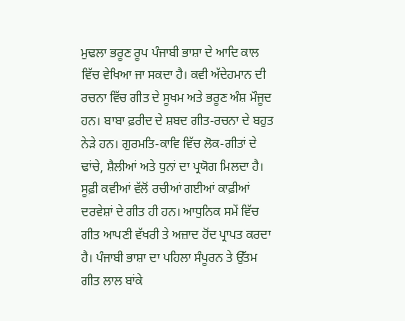ਮੁਢਲਾ ਭਰੂਣ ਰੂਪ ਪੰਜਾਬੀ ਭਾਸ਼ਾ ਦੇ ਆਦਿ ਕਾਲ ਵਿੱਚ ਵੇਖਿਆ ਜਾ ਸਕਦਾ ਹੈ। ਕਵੀ ਅੱਦੇਹਮਾਨ ਦੀ ਰਚਨਾ ਵਿੱਚ ਗੀਤ ਦੇ ਸੂਖਮ ਅਤੇ ਭਰੂਣ ਅੰਸ਼ ਮੌਜੂਦ ਹਨ। ਬਾਬਾ ਫ਼ਰੀਦ ਦੇ ਸ਼ਬਦ ਗੀਤ-ਰਚਨਾ ਦੇ ਬਹੁਤ ਨੇੜੇ ਹਨ। ਗੁਰਮਤਿ-ਕਾਵਿ ਵਿੱਚ ਲੋਕ-ਗੀਤਾਂ ਦੇ ਢਾਂਚੇ, ਸ਼ੈਲੀਆਂ ਅਤੇ ਧੁਨਾਂ ਦਾ ਪ੍ਰਯੋਗ ਮਿਲਦਾ ਹੈ। ਸੂਫ਼ੀ ਕਵੀਆਂ ਵੱਲੋਂ ਰਚੀਆਂ ਗਈਆਂ ਕਾਫ਼ੀਆਂ ਦਰਵੇਸ਼ਾਂ ਦੇ ਗੀਤ ਹੀ ਹਨ। ਆਧੁਨਿਕ ਸਮੇਂ ਵਿੱਚ ਗੀਤ ਆਪਣੀ ਵੱਖਰੀ ਤੇ ਅਜ਼ਾਦ ਹੋਂਦ ਪ੍ਰਾਪਤ ਕਰਦਾ ਹੈ। ਪੰਜਾਬੀ ਭਾਸ਼ਾ ਦਾ ਪਹਿਲਾ ਸੰਪੂਰਨ ਤੇ ਉੱਤਮ ਗੀਤ ਲਾਲ ਬਾਂਕੇ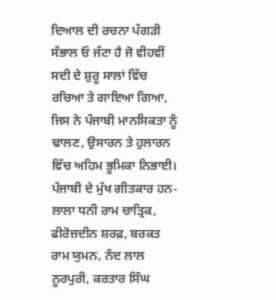ਦਿਆਲ ਦੀ ਰਚਨਾ ਪੱਗੜੀ ਸੰਭਾਲ ਓ ਜੱਟਾ ਹੈ ਜੋ ਵੀਹਵੀਂ ਸਦੀ ਦੇ ਸ਼ੁਰੂ ਸਾਲਾਂ ਵਿੱਚ ਰਚਿਆ ਤੇ ਗਾਇਆ ਗਿਆ, ਜਿਸ ਨੇ ਪੰਜਾਬੀ ਮਾਨਸਿਕਤਾ ਨੂੰ ਢਾਲਣ, ਉਸਾਰਨ ਤੇ ਹੁਲਾਰਨ ਵਿੱਚ ਅਹਿਮ ਭੂਮਿਕਾ ਨਿਭਾਈ। ਪੰਜਾਬੀ ਦੇ ਮੁੱਖ ਗੀਤਕਾਰ ਹਨ-ਲਾਲਾ ਧਨੀ ਰਾਮ ਚਾਤ੍ਰਿਕ, ਫੀਰੋਜ਼ਦੀਨ ਸ਼ਰਫ਼, ਬਰਕਤ ਰਾਮ ਯੁਮਨ, ਨੰਦ ਲਾਲ ਨੂਰਪੁਰੀ, ਕਰਤਾਰ ਸਿੰਘ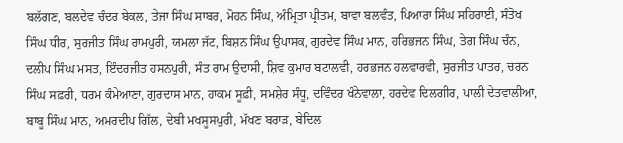ਬਲੱਗਣ, ਬਲਦੇਵ ਚੰਦਰ ਬੇਕਲ, ਤੇਜਾ ਸਿੰਘ ਸਾਬਰ, ਮੋਹਨ ਸਿੰਘ, ਅੰਮ੍ਰਿਤਾ ਪ੍ਰੀਤਮ, ਬਾਵਾ ਬਲਵੰਤ, ਪਿਆਰਾ ਸਿੰਘ ਸਹਿਰਾਈ, ਸੰਤੋਖ ਸਿੰਘ ਧੀਰ, ਸੁਰਜੀਤ ਸਿੰਘ ਰਾਮਪੁਰੀ, ਯਮਲਾ ਜੱਟ, ਬਿਸ਼ਨ ਸਿੰਘ ਉਪਾਸਕ, ਗੁਰਦੇਵ ਸਿੰਘ ਮਾਨ, ਹਰਿਭਜਨ ਸਿੰਘ, ਤੇਗ ਸਿੰਘ ਚੰਨ, ਦਲੀਪ ਸਿੰਘ ਮਸਤ, ਇੰਦਰਜੀਤ ਹਸਨਪੁਰੀ, ਸੰਤ ਰਾਮ ਉਦਾਸੀ, ਸ਼ਿਵ ਕੁਮਾਰ ਬਟਾਲਵੀ, ਹਰਭਜਨ ਹਲਵਾਰਵੀ, ਸੁਰਜੀਤ ਪਾਤਰ, ਚਰਨ ਸਿੰਘ ਸਫ਼ਰੀ, ਧਰਮ ਕੰਮੇਆਣਾ, ਗੁਰਦਾਸ ਮਾਨ, ਹਾਕਮ ਸੂਫ਼ੀ, ਸਮਸ਼ੇਰ ਸੰਧੂ, ਦਵਿੰਦਰ ਖੰਨੇਵਾਲਾ, ਹਰਦੇਵ ਦਿਲਗੀਰ, ਪਾਲੀ ਦੇਤਵਾਲੀਆ, ਬਾਬੂ ਸਿੰਘ ਮਾਨ, ਅਮਰਦੀਪ ਗਿੱਲ, ਦੇਬੀ ਮਖਸੂਸਪੁਰੀ, ਮੱਖਣ ਬਰਾੜ, ਬੇਦਿਲ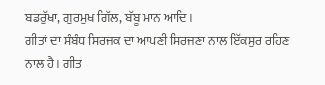ਬਡਰੁੱਖਾ, ਗੁਰਮੁਖ ਗਿੱਲ, ਬੱਬੂ ਮਾਨ ਆਦਿ।
ਗੀਤਾਂ ਦਾ ਸੰਬੰਧ ਸਿਰਜਕ ਦਾ ਆਪਣੀ ਸਿਰਜਣਾ ਨਾਲ ਇੱਕਸੁਰ ਰਹਿਣ ਨਾਲ ਹੈ। ਗੀਤ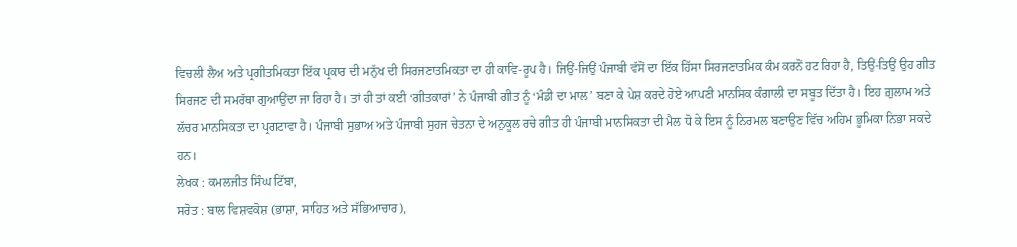ਵਿਚਲੀ ਲੈਅ ਅਤੇ ਪ੍ਰਗੀਤਮਿਕਤਾ ਇੱਕ ਪ੍ਰਕਾਰ ਦੀ ਮਨੁੱਖ ਦੀ ਸਿਰਜਣਾਤਮਿਕਤਾ ਦਾ ਹੀ ਕਾਵਿ-ਰੂਪ ਹੈ। ਜਿਉਂ-ਜਿਉਂ ਪੰਜਾਬੀ ਵੱਸੋਂ ਦਾ ਇੱਕ ਹਿੱਸਾ ਸਿਰਜਣਾਤਮਿਕ ਕੰਮ ਕਰਨੋਂ ਹਟ ਰਿਹਾ ਹੈ, ਤਿਉਂ-ਤਿਉਂ ਉਹ ਗੀਤ ਸਿਰਜਣ ਦੀ ਸਮਰੱਥਾ ਗੁਆਉਂਦਾ ਜਾ ਰਿਹਾ ਹੈ। ਤਾਂ ਹੀ ਤਾਂ ਕਈ ‘ਗੀਤਕਾਰਾਂ’ ਨੇ ਪੰਜਾਬੀ ਗੀਤ ਨੂੰ ‘ਮੰਡੀ ਦਾ ਮਾਲ’ ਬਣਾ ਕੇ ਪੇਸ਼ ਕਰਦੇ ਹੋਏ ਆਪਣੀ ਮਾਨਸਿਕ ਕੰਗਾਲੀ ਦਾ ਸਬੂਤ ਦਿੱਤਾ ਹੈ। ਇਹ ਗ਼ੁਲਾਮ ਅਤੇ ਲੱਚਰ ਮਾਨਸਿਕਤਾ ਦਾ ਪ੍ਰਗਟਾਵਾ ਹੈ। ਪੰਜਾਬੀ ਸੁਭਾਅ ਅਤੇ ਪੰਜਾਬੀ ਸੁਹਜ ਚੇਤਨਾ ਦੇ ਅਨੁਕੂਲ ਰਚੇ ਗੀਤ ਹੀ ਪੰਜਾਬੀ ਮਾਨਸਿਕਤਾ ਦੀ ਮੈਲ ਧੋ ਕੇ ਇਸ ਨੂੰ ਨਿਰਮਲ ਬਣਾਉਣ ਵਿੱਚ ਅਹਿਮ ਭੂਮਿਕਾ ਨਿਭਾ ਸਕਦੇ ਹਨ।
ਲੇਖਕ : ਕਮਲਜੀਤ ਸਿੰਘ ਟਿੱਬਾ,
ਸਰੋਤ : ਬਾਲ ਵਿਸ਼ਵਕੋਸ਼ (ਭਾਸ਼ਾ, ਸਾਹਿਤ ਅਤੇ ਸੱਭਿਆਚਾਰ),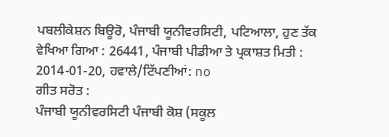ਪਬਲੀਕੇਸ਼ਨ ਬਿਊਰੋ, ਪੰਜਾਬੀ ਯੂਨੀਵਰਸਿਟੀ, ਪਟਿਆਲਾ, ਹੁਣ ਤੱਕ ਵੇਖਿਆ ਗਿਆ : 26441, ਪੰਜਾਬੀ ਪੀਡੀਆ ਤੇ ਪ੍ਰਕਾਸ਼ਤ ਮਿਤੀ : 2014-01-20, ਹਵਾਲੇ/ਟਿੱਪਣੀਆਂ: no
ਗੀਤ ਸਰੋਤ :
ਪੰਜਾਬੀ ਯੂਨੀਵਰਸਿਟੀ ਪੰਜਾਬੀ ਕੋਸ਼ (ਸਕੂਲ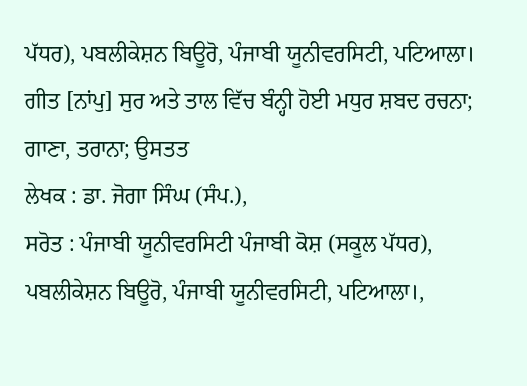ਪੱਧਰ), ਪਬਲੀਕੇਸ਼ਨ ਬਿਊਰੋ, ਪੰਜਾਬੀ ਯੂਨੀਵਰਸਿਟੀ, ਪਟਿਆਲਾ।
ਗੀਤ [ਨਾਂਪੁ] ਸੁਰ ਅਤੇ ਤਾਲ ਵਿੱਚ ਬੰਨ੍ਹੀ ਹੋਈ ਮਧੁਰ ਸ਼ਬਦ ਰਚਨਾ; ਗਾਣਾ, ਤਰਾਨਾ; ਉਸਤਤ
ਲੇਖਕ : ਡਾ. ਜੋਗਾ ਸਿੰਘ (ਸੰਪ.),
ਸਰੋਤ : ਪੰਜਾਬੀ ਯੂਨੀਵਰਸਿਟੀ ਪੰਜਾਬੀ ਕੋਸ਼ (ਸਕੂਲ ਪੱਧਰ), ਪਬਲੀਕੇਸ਼ਨ ਬਿਊਰੋ, ਪੰਜਾਬੀ ਯੂਨੀਵਰਸਿਟੀ, ਪਟਿਆਲਾ।,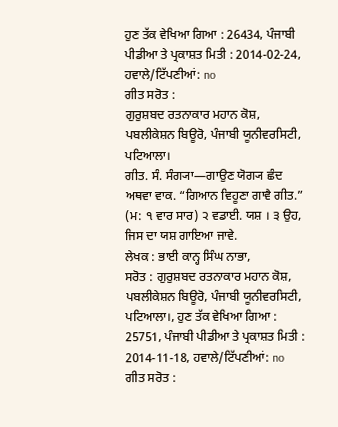ਹੁਣ ਤੱਕ ਵੇਖਿਆ ਗਿਆ : 26434, ਪੰਜਾਬੀ ਪੀਡੀਆ ਤੇ ਪ੍ਰਕਾਸ਼ਤ ਮਿਤੀ : 2014-02-24, ਹਵਾਲੇ/ਟਿੱਪਣੀਆਂ: no
ਗੀਤ ਸਰੋਤ :
ਗੁਰੁਸ਼ਬਦ ਰਤਨਾਕਾਰ ਮਹਾਨ ਕੋਸ਼, ਪਬਲੀਕੇਸ਼ਨ ਬਿਊਰੋ, ਪੰਜਾਬੀ ਯੂਨੀਵਰਸਿਟੀ, ਪਟਿਆਲਾ।
ਗੀਤ. ਸੰ. ਸੰਗ੍ਯਾ—ਗਾਉਣ ਯੋਗ੍ਯ ਛੰਦ ਅਥਵਾ ਵਾਕ. “ਗਿਆਨ ਵਿਹੂਣਾ ਗਾਵੈ ਗੀਤ.” (ਮ: ੧ ਵਾਰ ਸਾਰ) ੨ ਵਡਾਈ. ਯਸ਼ । ੩ ਉਹ, ਜਿਸ ਦਾ ਯਸ਼ ਗਾਇਆ ਜਾਵੇ.
ਲੇਖਕ : ਭਾਈ ਕਾਨ੍ਹ ਸਿੰਘ ਨਾਭਾ,
ਸਰੋਤ : ਗੁਰੁਸ਼ਬਦ ਰਤਨਾਕਾਰ ਮਹਾਨ ਕੋਸ਼, ਪਬਲੀਕੇਸ਼ਨ ਬਿਊਰੋ, ਪੰਜਾਬੀ ਯੂਨੀਵਰਸਿਟੀ, ਪਟਿਆਲਾ।, ਹੁਣ ਤੱਕ ਵੇਖਿਆ ਗਿਆ : 25751, ਪੰਜਾਬੀ ਪੀਡੀਆ ਤੇ ਪ੍ਰਕਾਸ਼ਤ ਮਿਤੀ : 2014-11-18, ਹਵਾਲੇ/ਟਿੱਪਣੀਆਂ: no
ਗੀਤ ਸਰੋਤ :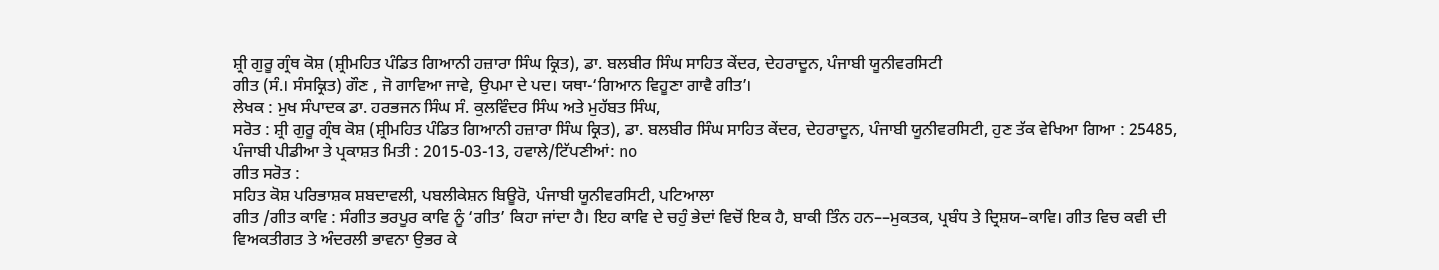ਸ਼੍ਰੀ ਗੁਰੂ ਗ੍ਰੰਥ ਕੋਸ਼ (ਸ਼੍ਰੀਮਹਿਤ ਪੰਡਿਤ ਗਿਆਨੀ ਹਜ਼ਾਰਾ ਸਿੰਘ ਕ੍ਰਿਤ), ਡਾ. ਬਲਬੀਰ ਸਿੰਘ ਸਾਹਿਤ ਕੇਂਦਰ, ਦੇਹਰਾਦੂਨ, ਪੰਜਾਬੀ ਯੂਨੀਵਰਸਿਟੀ
ਗੀਤ (ਸੰ.। ਸੰਸਕ੍ਰਿਤ) ਗੌਣ , ਜੋ ਗਾਵਿਆ ਜਾਵੇ, ਉਪਮਾ ਦੇ ਪਦ। ਯਥਾ-‘ਗਿਆਨ ਵਿਹੂਣਾ ਗਾਵੈ ਗੀਤ’।
ਲੇਖਕ : ਮੁਖ ਸੰਪਾਦਕ ਡਾ. ਹਰਭਜਨ ਸਿੰਘ ਸੰ. ਕੁਲਵਿੰਦਰ ਸਿੰਘ ਅਤੇ ਮੁਹੱਬਤ ਸਿੰਘ,
ਸਰੋਤ : ਸ਼੍ਰੀ ਗੁਰੂ ਗ੍ਰੰਥ ਕੋਸ਼ (ਸ਼੍ਰੀਮਹਿਤ ਪੰਡਿਤ ਗਿਆਨੀ ਹਜ਼ਾਰਾ ਸਿੰਘ ਕ੍ਰਿਤ), ਡਾ. ਬਲਬੀਰ ਸਿੰਘ ਸਾਹਿਤ ਕੇਂਦਰ, ਦੇਹਰਾਦੂਨ, ਪੰਜਾਬੀ ਯੂਨੀਵਰਸਿਟੀ, ਹੁਣ ਤੱਕ ਵੇਖਿਆ ਗਿਆ : 25485, ਪੰਜਾਬੀ ਪੀਡੀਆ ਤੇ ਪ੍ਰਕਾਸ਼ਤ ਮਿਤੀ : 2015-03-13, ਹਵਾਲੇ/ਟਿੱਪਣੀਆਂ: no
ਗੀਤ ਸਰੋਤ :
ਸਹਿਤ ਕੋਸ਼ ਪਰਿਭਾਸ਼ਕ ਸ਼ਬਦਾਵਲੀ, ਪਬਲੀਕੇਸ਼ਨ ਬਿਊਰੋ, ਪੰਜਾਬੀ ਯੂਨੀਵਰਸਿਟੀ, ਪਟਿਆਲਾ
ਗੀਤ /ਗੀਤ ਕਾਵਿ : ਸੰਗੀਤ ਭਰਪੂਰ ਕਾਵਿ ਨੂੰ ‘ਗੀਤ’ ਕਿਹਾ ਜਾਂਦਾ ਹੈ। ਇਹ ਕਾਵਿ ਦੇ ਚਹੁੰ ਭੇਦਾਂ ਵਿਚੋਂ ਇਕ ਹੈ, ਬਾਕੀ ਤਿੰਨ ਹਨ––ਮੁਕਤਕ, ਪ੍ਰਬੰਧ ਤੇ ਦ੍ਰਿਸ਼ਯ–ਕਾਵਿ। ਗੀਤ ਵਿਚ ਕਵੀ ਦੀ ਵਿਅਕਤੀਗਤ ਤੇ ਅੰਦਰਲੀ ਭਾਵਨਾ ਉਭਰ ਕੇ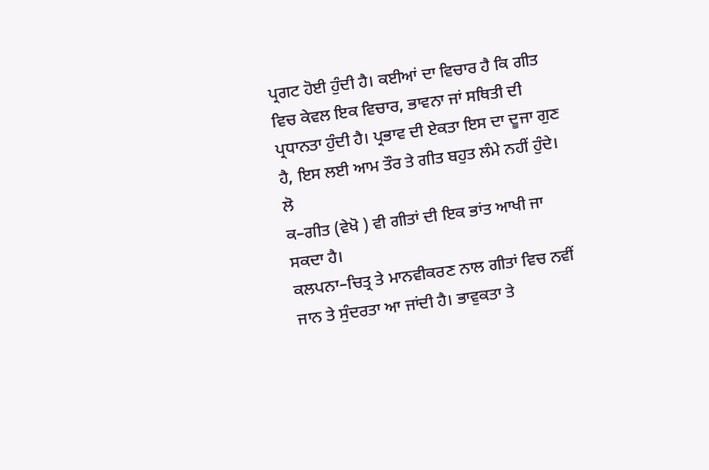ਪ੍ਰਗਟ ਹੋਈ ਹੁੰਦੀ ਹੈ। ਕਈਆਂ ਦਾ ਵਿਚਾਰ ਹੈ ਕਿ ਗੀਤ ਵਿਚ ਕੇਵਲ ਇਕ ਵਿਚਾਰ, ਭਾਵਨਾ ਜਾਂ ਸਥਿਤੀ ਦੀ ਪ੍ਰਧਾਨਤਾ ਹੁੰਦੀ ਹੈ। ਪ੍ਰਭਾਵ ਦੀ ਏਕਤਾ ਇਸ ਦਾ ਦੂਜਾ ਗੁਣ ਹੈ, ਇਸ ਲਈ ਆਮ ਤੌਰ ਤੇ ਗੀਤ ਬਹੁਤ ਲੰਮੇ ਨਹੀਂ ਹੁੰਦੇ। ਲੋ
ਕ–ਗੀਤ (ਵੇਖੋ ) ਵੀ ਗੀਤਾਂ ਦੀ ਇਕ ਭਾਂਤ ਆਖੀ ਜਾ ਸਕਦਾ ਹੈ।
ਕਲਪਨਾ–ਚਿਤ੍ਰ ਤੇ ਮਾਨਵੀਕਰਣ ਨਾਲ ਗੀਤਾਂ ਵਿਚ ਨਵੀਂ ਜਾਨ ਤੇ ਸੁੰਦਰਤਾ ਆ ਜਾਂਦੀ ਹੈ। ਭਾਵੁਕਤਾ ਤੇ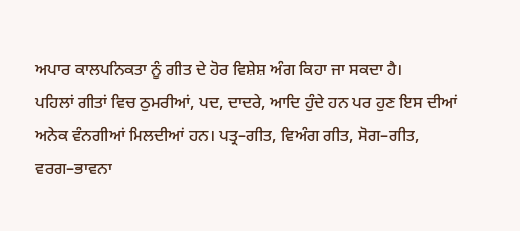ਅਪਾਰ ਕਾਲਪਨਿਕਤਾ ਨੂੰ ਗੀਤ ਦੇ ਹੋਰ ਵਿਸ਼ੇਸ਼ ਅੰਗ ਕਿਹਾ ਜਾ ਸਕਦਾ ਹੈ।
ਪਹਿਲਾਂ ਗੀਤਾਂ ਵਿਚ ਠੁਮਰੀਆਂ, ਪਦ, ਦਾਦਰੇ, ਆਦਿ ਹੁੰਦੇ ਹਨ ਪਰ ਹੁਣ ਇਸ ਦੀਆਂ ਅਨੇਕ ਵੰਨਗੀਆਂ ਮਿਲਦੀਆਂ ਹਨ। ਪਤ੍ਰ–ਗੀਤ, ਵਿਅੰਗ ਗੀਤ, ਸੋਗ–ਗੀਤ, ਵਰਗ–ਭਾਵਨਾ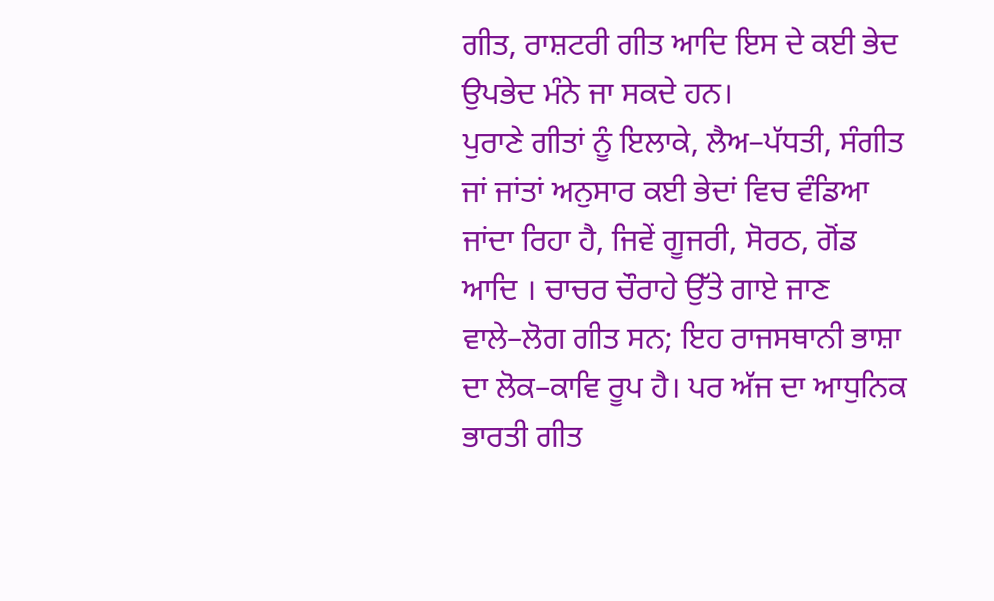ਗੀਤ, ਰਾਸ਼ਟਰੀ ਗੀਤ ਆਦਿ ਇਸ ਦੇ ਕਈ ਭੇਦ ਉਪਭੇਦ ਮੰਨੇ ਜਾ ਸਕਦੇ ਹਨ।
ਪੁਰਾਣੇ ਗੀਤਾਂ ਨੂੰ ਇਲਾਕੇ, ਲੈਅ–ਪੱਧਤੀ, ਸੰਗੀਤ ਜਾਂ ਜਾਂਤਾਂ ਅਨੁਸਾਰ ਕਈ ਭੇਦਾਂ ਵਿਚ ਵੰਡਿਆ ਜਾਂਦਾ ਰਿਹਾ ਹੈ, ਜਿਵੇਂ ਗੂਜਰੀ, ਸੋਰਠ, ਗੋਂਡ ਆਦਿ । ਚਾਚਰ ਚੌਰਾਹੇ ਉੱਤੇ ਗਾਏ ਜਾਣ ਵਾਲੇ–ਲੋਗ ਗੀਤ ਸਨ; ਇਹ ਰਾਜਸਥਾਨੀ ਭਾਸ਼ਾ ਦਾ ਲੋਕ–ਕਾਵਿ ਰੂਪ ਹੈ। ਪਰ ਅੱਜ ਦਾ ਆਧੁਨਿਕ ਭਾਰਤੀ ਗੀਤ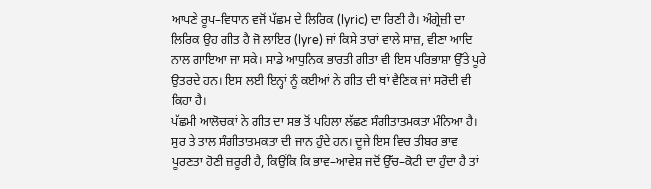ਆਪਣੇ ਰੂਪ–ਵਿਧਾਨ ਵਜੋਂ ਪੱਛਮ ਦੇ ਲਿਰਿਕ (lyric) ਦਾ ਰਿਣੀ ਹੈ। ਅੰਗ੍ਰੇਜ਼ੀ ਦਾ ਲਿਰਿਕ ਉਹ ਗੀਤ ਹੈ ਜੋ ਲਾਇਰ (lyre) ਜਾਂ ਕਿਸੇ ਤਾਰਾਂ ਵਾਲੇ ਸਾਜ਼, ਵੀਣਾ ਆਦਿ ਨਾਲ ਗਾਇਆ ਜਾ ਸਕੇ। ਸਾਡੇ ਆਧੁਨਿਕ ਭਾਰਤੀ ਗੀਤਾ ਵੀ ਇਸ ਪਰਿਭਾਸ਼ਾ ਉੱਤੇ ਪੂਰੇ ਉਤਰਦੇ ਹਨ। ਇਸ ਲਈ ਇਨ੍ਹਾਂ ਨੂੰ ਕਈਆਂ ਨੇ ਗੀਤ ਦੀ ਥਾਂ ਵੈਣਿਕ ਜਾਂ ਸਰੋਦੀ ਵੀ ਕਿਹਾ ਹੈ।
ਪੱਛਮੀ ਆਲੋਚਕਾਂ ਨੇ ਗੀਤ ਦਾ ਸਭ ਤੋਂ ਪਹਿਲਾ ਲੱਛਣ ਸੰਗੀਤਾਤਮਕਤਾ ਮੰਨਿਆ ਹੈ। ਸੁਰ ਤੇ ਤਾਲ ਸੰਗੀਤਾਤਮਕਤਾ ਦੀ ਜਾਨ ਹੁੰਦੇ ਹਨ। ਦੂਜੇ ਇਸ ਵਿਚ ਤੀਬਰ ਭਾਵ ਪੂਰਣਤਾ ਹੋਣੀ ਜ਼ਰੂਰੀ ਹੈ, ਕਿਉਂਕਿ ਕਿ ਭਾਵ–ਆਵੇਸ਼ ਜਦੋਂ ਉੱਚ–ਕੋਟੀ ਦਾ ਹੁੰਦਾ ਹੈ ਤਾਂ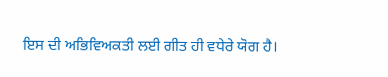ਇਸ ਦੀ ਅਭਿਵਿਅਕਤੀ ਲਈ ਗੀਤ ਹੀ ਵਧੇਰੇ ਯੋਗ ਹੈ।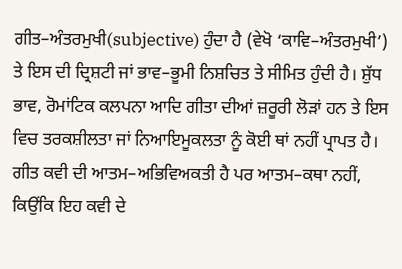ਗੀਤ–ਅੰਤਰਮੁਖੀ(subjective) ਹੁੰਦਾ ਹੈ (ਵੇਖੋ ‘ਕਾਵਿ–ਅੰਤਰਮੁਖੀ’) ਤੇ ਇਸ ਦੀ ਦ੍ਰਿਸ਼ਟੀ ਜਾਂ ਭਾਵ–ਭੂਮੀ ਨਿਸ਼ਚਿਤ ਤੇ ਸੀਮਿਤ ਹੁੰਦੀ ਹੈ। ਸ਼ੁੱਧ ਭਾਵ, ਰੋਮਾਂਟਿਕ ਕਲਪਨਾ ਆਦਿ ਗੀਤਾ ਦੀਆਂ ਜ਼ਰੂਰੀ ਲੋੜਾਂ ਹਨ ਤੇ ਇਸ ਵਿਚ ਤਰਕਸ਼ੀਲਤਾ ਜਾਂ ਨਿਆਇਮੂਕਲਤਾ ਨੂੰ ਕੋਈ ਥਾਂ ਨਹੀਂ ਪ੍ਰਾਪਤ ਹੈ।
ਗੀਤ ਕਵੀ ਦੀ ਆਤਮ–ਅਭਿਵਿਅਕਤੀ ਹੈ ਪਰ ਆਤਮ–ਕਥਾ ਨਹੀਂ, ਕਿਉਂਕਿ ਇਹ ਕਵੀ ਦੇ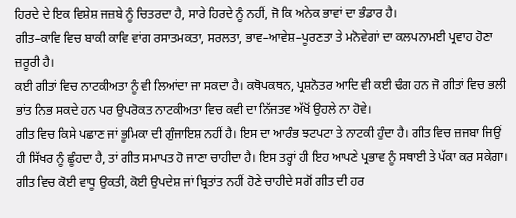ਹਿਰਦੇ ਦੇ ਇਕ ਵਿਸ਼ੇਸ਼ ਜਜ਼ਬੇ ਨੂੰ ਚਿਤਰਦਾ ਹੈ, ਸਾਰੇ ਹਿਰਦੇ ਨੂੰ ਨਹੀਂ, ਜੋ ਕਿ ਅਨੇਕ ਭਾਵਾਂ ਦਾ ਭੰਡਾਰ ਹੈ।
ਗੀਤ–ਕਾਵਿ ਵਿਚ ਬਾਕੀ ਕਾਵਿ ਵਾਂਗ ਰਸਾਤਮਕਤਾ, ਸਰਲਤਾ, ਭਾਵ–ਆਵੇਸ਼–ਪੂਰਣਤਾ ਤੇ ਮਨੋਵੇਗਾਂ ਦਾ ਕਲਪਨਾਮਈ ਪ੍ਰਵਾਹ ਹੋਣਾ ਜ਼ਰੂਰੀ ਹੈ।
ਕਈ ਗੀਤਾਂ ਵਿਚ ਨਾਟਕੀਅਤਾ ਨੂੰ ਵੀ ਲਿਆਂਦਾ ਜਾ ਸਕਦਾ ਹੈ। ਕਥੋਪਕਥਨ, ਪ੍ਰਸ਼ਨੋਤਰ ਆਦਿ ਵੀ ਕਈ ਢੰਗ ਹਨ ਜੋ ਗੀਤਾਂ ਵਿਚ ਭਲੀ ਭਾਂਤ ਨਿਭ ਸਕਦੇ ਹਨ ਪਰ ਉਪਰੋਕਤ ਨਾਟਕੀਅਤਾ ਵਿਚ ਕਵੀ ਦਾ ਨਿੱਜਤਵ ਅੱਖੋਂ ਉਹਲੇ ਨਾ ਹੋਵੇ।
ਗੀਤ ਵਿਚ ਕਿਸੇ ਪਛਾਣ ਜਾਂ ਭੂਮਿਕਾ ਦੀ ਗੁੰਜਾਇਸ਼ ਨਹੀਂ ਹੈ। ਇਸ ਦਾ ਆਰੰਭ ਝਟਪਟਾ ਤੇ ਨਾਟਕੀ ਹੁੰਦਾ ਹੈ। ਗੀਤ ਵਿਚ ਜ਼ਜਬਾ ਜਿਉਂ ਹੀ ਸਿੱਖਰ ਨੂੰ ਛੂੰਹਦਾ ਹੈ, ਤਾਂ ਗੀਤ ਸਮਾਪਤ ਹੋ ਜਾਣਾ ਚਾਹੀਦਾ ਹੈ। ਇਸ ਤਰ੍ਹਾਂ ਹੀ ਇਹ ਆਪਣੇ ਪ੍ਰਭਾਵ ਨੂੰ ਸਥਾਈ ਤੇ ਪੱਕਾ ਕਰ ਸਕੇਗਾ।
ਗੀਤ ਵਿਚ ਕੋਈ ਵਾਧੂ ਉਕਤੀ, ਕੋਈ ਉਪਦੇਸ਼ ਜਾਂ ਬ੍ਰਿਤਾਂਤ ਨਹੀਂ ਹੋਣੇ ਚਾਹੀਦੇ ਸਗੋਂ ਗੀਤ ਦੀ ਹਰ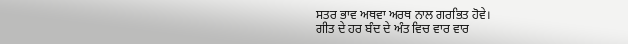ਸਤਰ ਭਾਵ ਅਥਵਾ ਅਰਥ ਨਾਲ ਗਰਭਿਤ ਹੋਵੇ।
ਗੀਤ ਦੇ ਹਰ ਬੰਦ ਦੇ ਅੰਤ ਵਿਚ ਵਾਰ ਵਾਰ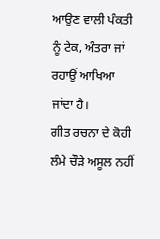ਆਉਣ ਵਾਲੀ ਪੰਕਤੀ ਨੂੰ ਟੇਕ, ਅੰਤਰਾ ਜਾਂ ਰਹਾਉਂ ਆਖਿਆ ਜਾਂਦਾ ਹੈ।
ਗੀਤ ਰਚਨਾ ਦੇ ਕੋਹੀ ਲੰਮੇ ਚੌੜੇ ਅਸੂਲ ਨਹੀਂ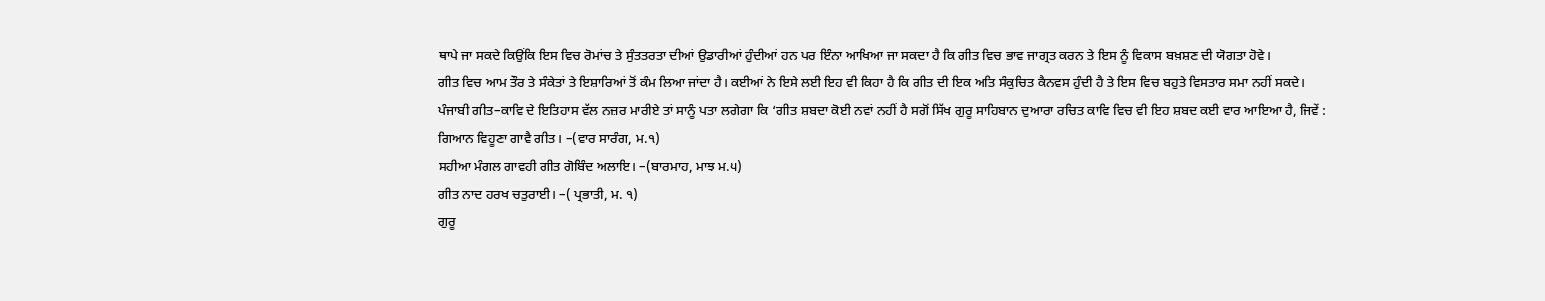ਥਾਪੇ ਜਾ ਸਕਦੇ ਕਿਉਂਕਿ ਇਸ ਵਿਚ ਰੋਮਾਂਚ ਤੇ ਸੁੰਤਤਰਤਾ ਦੀਆਂ ਉਡਾਰੀਆਂ ਹੁੰਦੀਆਂ ਹਨ ਪਰ ਇੰਨਾ ਆਖਿਆ ਜਾ ਸਕਦਾ ਹੈ ਕਿ ਗੀਤ ਵਿਚ ਭਾਵ ਜਾਗ੍ਰਤ ਕਰਨ ਤੇ ਇਸ ਨੂੰ ਵਿਕਾਸ ਬਖ਼ਸ਼ਣ ਦੀ ਯੋਗਤਾ ਹੋਵੇ।
ਗੀਤ ਵਿਚ ਆਮ ਤੌਰ ਤੇ ਸੰਕੇਤਾਂ ਤੇ ਇਸ਼ਾਰਿਆਂ ਤੋਂ ਕੰਮ ਲਿਆ ਜਾਂਦਾ ਹੈ। ਕਈਆਂ ਨੇ ਇਸੇ ਲਈ ਇਹ ਵੀ ਕਿਹਾ ਹੈ ਕਿ ਗੀਤ ਦੀ ਇਕ ਅਤਿ ਸੰਕੁਚਿਤ ਕੈਨਵਸ ਹੁੰਦੀ ਹੈ ਤੇ ਇਸ ਵਿਚ ਬਹੁਤੇ ਵਿਸਤਾਰ ਸਮਾ ਨਹੀਂ ਸਕਦੇ।
ਪੰਜਾਬੀ ਗੀਤ–ਕਾਵਿ ਦੇ ਇਤਿਹਾਸ ਵੱਲ ਨਜ਼ਰ ਮਾਰੀਏ ਤਾਂ ਸਾਨੂੰ ਪਤਾ ਲਗੇਗਾ ਕਿ ‘ਗੀਤ ਸ਼ਬਦਾ ਕੋਈ ਨਵਾਂ ਨਹੀਂ ਹੈ ਸਗੋਂ ਸਿੱਖ ਗੁਰੂ ਸਾਹਿਬਾਨ ਦੁਆਰਾ ਰਚਿਤ ਕਾਵਿ ਵਿਚ ਵੀ ਇਹ ਸ਼ਬਦ ਕਈ ਵਾਰ ਆਇਆ ਹੈ, ਜਿਵੇਂ :
ਗਿਆਨ ਵਿਹੂਣਾ ਗਾਵੈ ਗੀਤ। –(ਵਾਰ ਸਾਰੰਗ, ਮ.੧)
ਸਹੀਆ ਮੰਗਲ ਗਾਵਹੀ ਗੀਤ ਗੋਬਿੰਦ ਅਲਾਇ। –(ਬਾਰਮਾਹ, ਮਾਝ ਮ.੫)
ਗੀਤ ਨਾਦ ਹਰਖ ਚਤੁਰਾਈ। –( ਪ੍ਰਭਾਤੀ, ਮ. ੧)
ਗੁਰੂ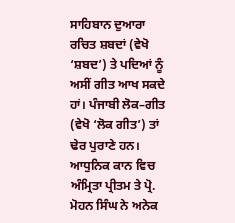ਸਾਹਿਬਾਨ ਦੁਆਰਾ ਰਚਿਤ ਸ਼ਬਦਾਂ (ਵੇਖੋ ‘ਸ਼ਬਦ’) ਤੇ ਪਦਿਆਂ ਨੂੰ ਅਸੀਂ ਗੀਤ ਆਖ ਸਕਦੇ ਹਾਂ। ਪੰਜਾਬੀ ਲੋਕ–ਗੀਤ (ਵੇਖੋ ‘ਲੋਕ ਗੀਤ’) ਤਾਂ ਢੇਰ ਪੁਰਾਣੇ ਹਨ। ਆਧੁਨਿਕ ਕਾਨ ਵਿਚ ਅੰਮ੍ਰਿਤਾ ਪ੍ਰੀਤਮ ਤੇ ਪ੍ਰੋ. ਮੋਹਨ ਸਿੰਘ ਨੇ ਅਨੇਕ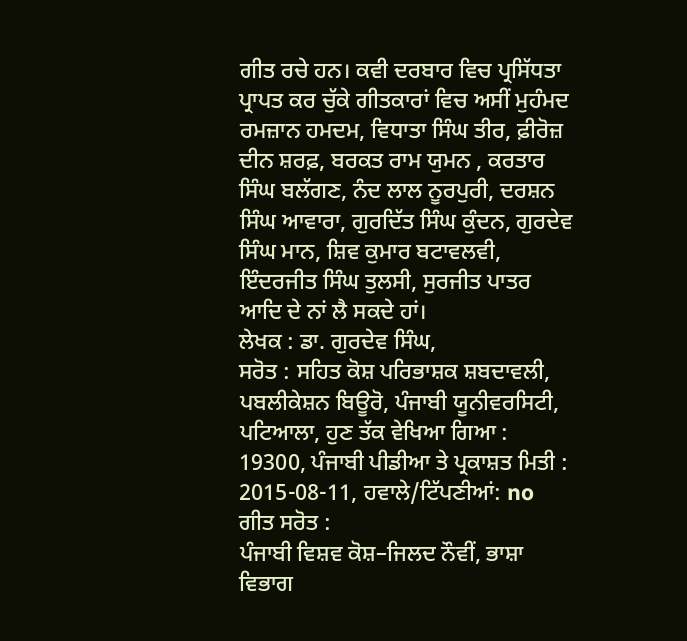ਗੀਤ ਰਚੇ ਹਨ। ਕਵੀ ਦਰਬਾਰ ਵਿਚ ਪ੍ਰਸਿੱਧਤਾ ਪ੍ਰਾਪਤ ਕਰ ਚੁੱਕੇ ਗੀਤਕਾਰਾਂ ਵਿਚ ਅਸੀਂ ਮੁਹੰਮਦ ਰਮਜ਼ਾਨ ਹਮਦਮ, ਵਿਧਾਤਾ ਸਿੰਘ ਤੀਰ, ਫ਼ੀਰੋਜ਼ ਦੀਨ ਸ਼ਰਫ਼, ਬਰਕਤ ਰਾਮ ਯੁਮਨ , ਕਰਤਾਰ ਸਿੰਘ ਬਲੱਗਣ, ਨੰਦ ਲਾਲ ਨੂਰਪੁਰੀ, ਦਰਸ਼ਨ ਸਿੰਘ ਆਵਾਰਾ, ਗੁਰਦਿੱਤ ਸਿੰਘ ਕੁੰਦਨ, ਗੁਰਦੇਵ ਸਿੰਘ ਮਾਨ, ਸ਼ਿਵ ਕੁਮਾਰ ਬਟਾਵਲਵੀ, ਇੰਦਰਜੀਤ ਸਿੰਘ ਤੁਲਸੀ, ਸੁਰਜੀਤ ਪਾਤਰ ਆਦਿ ਦੇ ਨਾਂ ਲੈ ਸਕਦੇ ਹਾਂ।
ਲੇਖਕ : ਡਾ. ਗੁਰਦੇਵ ਸਿੰਘ,
ਸਰੋਤ : ਸਹਿਤ ਕੋਸ਼ ਪਰਿਭਾਸ਼ਕ ਸ਼ਬਦਾਵਲੀ, ਪਬਲੀਕੇਸ਼ਨ ਬਿਊਰੋ, ਪੰਜਾਬੀ ਯੂਨੀਵਰਸਿਟੀ, ਪਟਿਆਲਾ, ਹੁਣ ਤੱਕ ਵੇਖਿਆ ਗਿਆ : 19300, ਪੰਜਾਬੀ ਪੀਡੀਆ ਤੇ ਪ੍ਰਕਾਸ਼ਤ ਮਿਤੀ : 2015-08-11, ਹਵਾਲੇ/ਟਿੱਪਣੀਆਂ: no
ਗੀਤ ਸਰੋਤ :
ਪੰਜਾਬੀ ਵਿਸ਼ਵ ਕੋਸ਼–ਜਿਲਦ ਨੌਵੀਂ, ਭਾਸ਼ਾ ਵਿਭਾਗ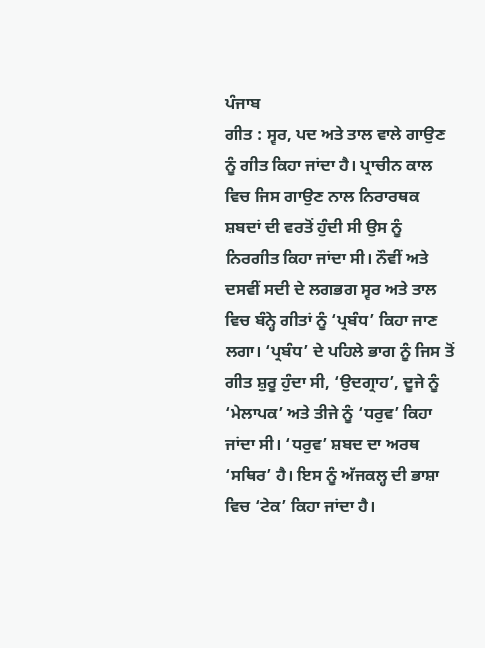ਪੰਜਾਬ
ਗੀਤ : ਸ੍ਵਰ, ਪਦ ਅਤੇ ਤਾਲ ਵਾਲੇ ਗਾਉਣ ਨੂੰ ਗੀਤ ਕਿਹਾ ਜਾਂਦਾ ਹੈ। ਪ੍ਰਾਚੀਨ ਕਾਲ ਵਿਚ ਜਿਸ ਗਾਉਣ ਨਾਲ ਨਿਰਾਰਥਕ ਸ਼ਬਦਾਂ ਦੀ ਵਰਤੋਂ ਹੁੰਦੀ ਸੀ ਉਸ ਨੂੰ ਨਿਰਗੀਤ ਕਿਹਾ ਜਾਂਦਾ ਸੀ। ਨੌਵੀਂ ਅਤੇ ਦਸਵੀਂ ਸਦੀ ਦੇ ਲਗਭਗ ਸ੍ਵਰ ਅਤੇ ਤਾਲ ਵਿਚ ਬੰਨ੍ਹੇ ਗੀਤਾਂ ਨੂੰ ‘ਪ੍ਰਬੰਧ’ ਕਿਹਾ ਜਾਣ ਲਗਾ। ‘ਪ੍ਰਬੰਧ’ ਦੇ ਪਹਿਲੇ ਭਾਗ ਨੂੰ ਜਿਸ ਤੋਂ ਗੀਤ ਸ਼ੁਰੂ ਹੁੰਦਾ ਸੀ, ‘ਉਦਗ੍ਰਾਹ’, ਦੂਜੇ ਨੂੰ ‘ਮੇਲਾਪਕ’ ਅਤੇ ਤੀਜੇ ਨੂੰ ‘ਧਰੁਵ’ ਕਿਹਾ ਜਾਂਦਾ ਸੀ। ‘ਧਰੁਵ’ ਸ਼ਬਦ ਦਾ ਅਰਥ ‘ਸਥਿਰ’ ਹੈ। ਇਸ ਨੂੰ ਅੱਜਕਲ੍ਹ ਦੀ ਭਾਸ਼ਾ ਵਿਚ ‘ਟੇਕ’ ਕਿਹਾ ਜਾਂਦਾ ਹੈ।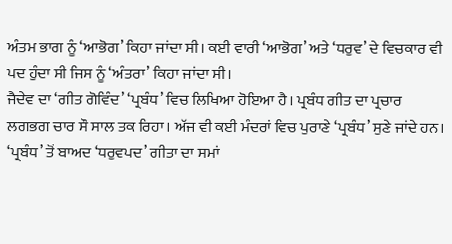ਅੰਤਮ ਭਾਗ ਨੂੰ ‘ਆਭੋਗ’ ਕਿਹਾ ਜਾਂਦਾ ਸੀ। ਕਈ ਵਾਰੀ ‘ਆਭੋਗ’ ਅਤੇ ‘ਧਰੁਵ’ ਦੇ ਵਿਚਕਾਰ ਵੀ ਪਦ ਹੁੰਦਾ ਸੀ ਜਿਸ ਨੂੰ ‘ਅੰਤਰਾ’ ਕਿਹਾ ਜਾਂਦਾ ਸੀ।
ਜੈਦੇਵ ਦਾ ‘ਗੀਤ ਗੋਵਿੰਦ’ ‘ਪ੍ਰਬੰਧ’ ਵਿਚ ਲਿਖਿਆ ਹੋਇਆ ਹੈ। ਪ੍ਰਬੰਧ ਗੀਤ ਦਾ ਪ੍ਰਚਾਰ ਲਗਭਗ ਚਾਰ ਸੌ ਸਾਲ ਤਕ ਰਿਹਾ। ਅੱਜ ਵੀ ਕਈ ਮੰਦਰਾਂ ਵਿਚ ਪੁਰਾਣੇ ‘ਪ੍ਰਬੰਧ’ ਸੁਣੇ ਜਾਂਦੇ ਹਨ।
‘ਪ੍ਰਬੰਧ’ ਤੋਂ ਬਾਅਦ ‘ਧਰੁਵਪਦ’ ਗੀਤਾ ਦਾ ਸਮਾਂ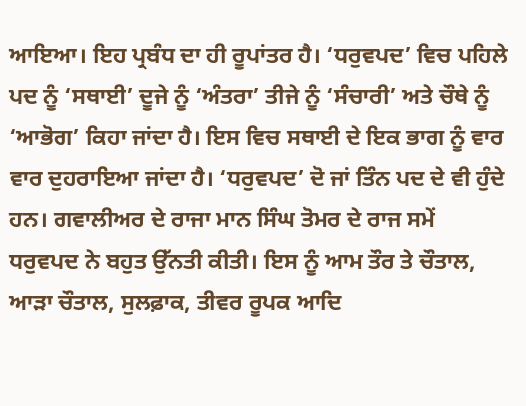ਆਇਆ। ਇਹ ਪ੍ਰਬੰਧ ਦਾ ਹੀ ਰੂਪਾਂਤਰ ਹੈ। ‘ਧਰੁਵਪਦ’ ਵਿਚ ਪਹਿਲੇ ਪਦ ਨੂੰ ‘ਸਥਾਈ’ ਦੂਜੇ ਨੂੰ ‘ਅੰਤਰਾ’ ਤੀਜੇ ਨੂੰ ‘ਸੰਚਾਰੀ’ ਅਤੇ ਚੌਥੇ ਨੂੰ ‘ਆਭੋਗ’ ਕਿਹਾ ਜਾਂਦਾ ਹੈ। ਇਸ ਵਿਚ ਸਥਾਈ ਦੇ ਇਕ ਭਾਗ ਨੂੰ ਵਾਰ ਵਾਰ ਦੁਹਰਾਇਆ ਜਾਂਦਾ ਹੈ। ‘ਧਰੁਵਪਦ’ ਦੋ ਜਾਂ ਤਿੰਨ ਪਦ ਦੇ ਵੀ ਹੁੰਦੇ ਹਨ। ਗਵਾਲੀਅਰ ਦੇ ਰਾਜਾ ਮਾਨ ਸਿੰਘ ਤੋਮਰ ਦੇ ਰਾਜ ਸਮੇਂ ਧਰੁਵਪਦ ਨੇ ਬਹੁਤ ਉੱਨਤੀ ਕੀਤੀ। ਇਸ ਨੂੰ ਆਮ ਤੌਰ ਤੇ ਚੌਤਾਲ, ਆੜਾ ਚੌਤਾਲ, ਸੁਲਫ਼ਾਕ, ਤੀਵਰ ਰੂਪਕ ਆਦਿ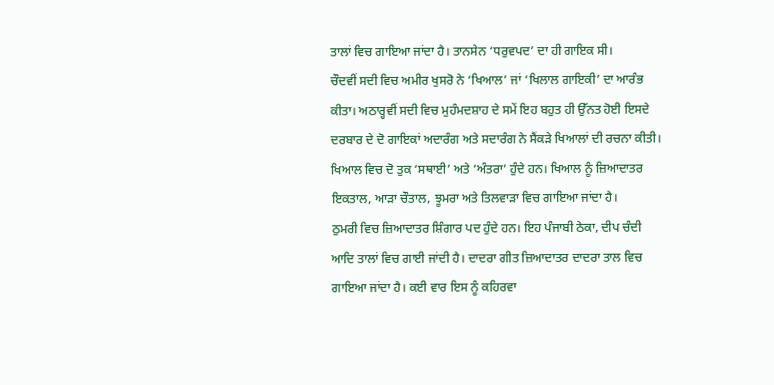ਤਾਲਾਂ ਵਿਚ ਗਾਇਆ ਜਾਂਦਾ ਹੈ। ਤਾਨਸੇਨ ‘ਧਰੁਵਪਦ’ ਦਾ ਹੀ ਗਾਇਕ ਸੀ।
ਚੌਦਵੀਂ ਸਦੀ ਵਿਚ ਅਮੀਰ ਖੁਸਰੋ ਨੇ ‘ਖਿਆਲ’ ਜਾਂ ‘ਖਿਲਾਲ ਗਾਇਕੀ’ ਦਾ ਆਰੰਭ ਕੀਤਾ। ਅਠਾਰ੍ਹਵੀਂ ਸਦੀ ਵਿਚ ਮੁਹੰਮਦਸ਼ਾਹ ਦੇ ਸਮੇਂ ਇਹ ਬਹੁਤ ਹੀ ਉੱਨਤ ਹੋਈ ਇਸਦੇ ਦਰਬਾਰ ਦੇ ਦੋ ਗਾਇਕਾਂ ਅਦਾਰੰਗ ਅਤੇ ਸਦਾਰੰਗ ਨੇ ਸੈਂਕੜੇ ਖਿਆਲਾਂ ਦੀ ਰਚਨਾ ਕੀਤੀ। ਖਿਆਲ ਵਿਚ ਦੋ ਤੁਕ ‘ਸਥਾਈ’ ਅਤੇ ‘ਅੰਤਰਾ’ ਹੁੰਦੇ ਹਨ। ਖਿਆਲ ਨੂੰ ਜ਼ਿਆਦਾਤਰ ਇਕਤਾਲ, ਆੜਾ ਚੌਤਾਲ, ਝੂਮਰਾ ਅਤੇ ਤਿਲਵਾੜਾ ਵਿਚ ਗਾਇਆ ਜਾਂਦਾ ਹੈ।
ਠੁਮਰੀ ਵਿਚ ਜ਼ਿਆਦਾਤਰ ਸ਼ਿੰਗਾਰ ਪਦ ਹੁੰਦੇ ਹਨ। ਇਹ ਪੰਜਾਬੀ ਠੇਕਾ, ਦੀਪ ਚੰਦੀ ਆਦਿ ਤਾਲਾਂ ਵਿਚ ਗਾਈ ਜਾਂਦੀ ਹੈ। ਦਾਦਰਾ ਗੀਤ ਜ਼ਿਆਦਾਤਰ ਦਾਦਰਾ ਤਾਲ ਵਿਚ ਗਾਇਆ ਜਾਂਦਾ ਹੈ। ਕਈ ਵਾਰ ਇਸ ਨੂੰ ਕਹਿਰਵਾ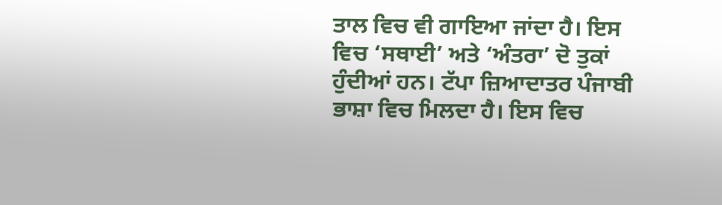ਤਾਲ ਵਿਚ ਵੀ ਗਾਇਆ ਜਾਂਦਾ ਹੈ। ਇਸ ਵਿਚ ‘ਸਥਾਈ’ ਅਤੇ ‘ਅੰਤਰਾ’ ਦੋ ਤੁਕਾਂ ਹੁੰਦੀਆਂ ਹਨ। ਟੱਪਾ ਜ਼ਿਆਦਾਤਰ ਪੰਜਾਬੀ ਭਾਸ਼ਾ ਵਿਚ ਮਿਲਦਾ ਹੈ। ਇਸ ਵਿਚ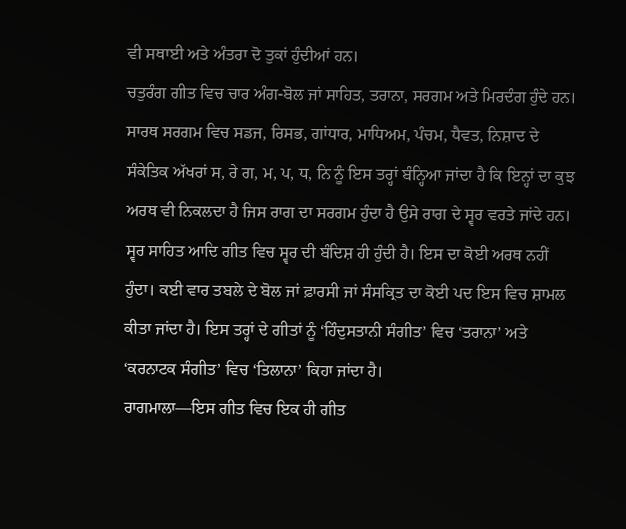ਵੀ ਸਥਾਈ ਅਤੇ ਅੰਤਰਾ ਦੋ ਤੁਕਾਂ ਹੁੰਦੀਆਂ ਹਨ।
ਚਤੁਰੰਗ ਗੀਤ ਵਿਚ ਚਾਰ ਅੰਗ-ਬੋਲ ਜਾਂ ਸਾਹਿਤ, ਤਰਾਨਾ, ਸਰਗਮ ਅਤੇ ਮਿਰਦੰਗ ਹੁੰਦੇ ਹਨ। ਸਾਰਥ ਸਰਗਮ ਵਿਚ ਸਡਜ, ਰਿਸਭ, ਗਾਂਧਾਰ, ਮਾਧਿਅਮ, ਪੰਚਮ, ਧੈਵਤ, ਨਿਸ਼ਾਦ ਦੇ ਸੰਕੇਤਿਕ ਅੱਖਰਾਂ ਸ, ਰੇ ਗ, ਮ, ਪ, ਧ, ਨਿ ਨੂੰ ਇਸ ਤਰ੍ਹਾਂ ਬੰਨ੍ਹਿਆ ਜਾਂਦਾ ਹੈ ਕਿ ਇਨ੍ਹਾਂ ਦਾ ਕੁਝ ਅਰਥ ਵੀ ਨਿਕਲਦਾ ਹੈ ਜਿਸ ਰਾਗ ਦਾ ਸਰਗਮ ਹੁੰਦਾ ਹੈ ਉਸੇ ਰਾਗ ਦੇ ਸ੍ਵਰ ਵਰਤੇ ਜਾਂਦੇ ਹਨ।
ਸ੍ਵਰ ਸਾਹਿਤ ਆਦਿ ਗੀਤ ਵਿਚ ਸ੍ਵਰ ਦੀ ਬੰਦਿਸ਼ ਹੀ ਹੁੰਦੀ ਹੈ। ਇਸ ਦਾ ਕੋਈ ਅਰਥ ਨਹੀਂ ਹੁੰਦਾ। ਕਈ ਵਾਰ ਤਬਲੇ ਦੇ ਬੋਲ ਜਾਂ ਫ਼ਾਰਸੀ ਜਾਂ ਸੰਸਕ੍ਰਿਤ ਦਾ ਕੋਈ ਪਦ ਇਸ ਵਿਚ ਸ਼ਾਮਲ ਕੀਤਾ ਜਾਂਦਾ ਹੈ। ਇਸ ਤਰ੍ਹਾਂ ਦੇ ਗੀਤਾਂ ਨੂੰ ‘ਹਿੰਦੁਸਤਾਨੀ ਸੰਗੀਤ’ ਵਿਚ ‘ਤਰਾਨਾ’ ਅਤੇ ‘ਕਰਨਾਟਕ ਸੰਗੀਤ’ ਵਿਚ ‘ਤਿਲਾਨਾ’ ਕਿਹਾ ਜਾਂਦਾ ਹੈ।
ਰਾਗਮਾਲਾ––ਇਸ ਗੀਤ ਵਿਚ ਇਕ ਹੀ ਗੀਤ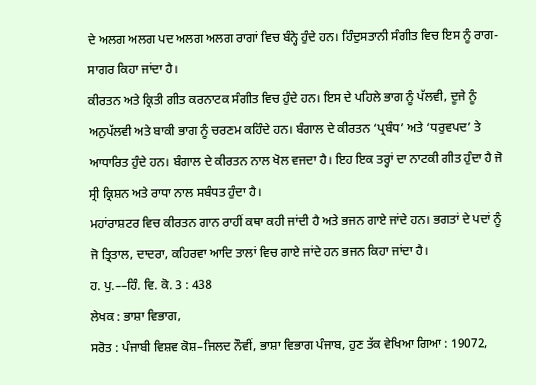ਦੇ ਅਲਗ ਅਲਗ ਪਦ ਅਲਗ ਅਲਗ ਰਾਗਾਂ ਵਿਚ ਬੰਨ੍ਹੇ ਹੁੰਦੇ ਹਨ। ਹਿੰਦੁਸਤਾਨੀ ਸੰਗੀਤ ਵਿਚ ਇਸ ਨੂੰ ਰਾਗ-ਸਾਗਰ ਕਿਹਾ ਜਾਂਦਾ ਹੈ।
ਕੀਰਤਨ ਅਤੇ ਕ੍ਰਿਤੀ ਗੀਤ ਕਰਨਾਟਕ ਸੰਗੀਤ ਵਿਚ ਹੁੰਦੇ ਹਨ। ਇਸ ਦੇ ਪਹਿਲੇ ਭਾਗ ਨੂੰ ਪੱਲਵੀ, ਦੂਜੇ ਨੂੰ ਅਨੁਪੱਲਵੀ ਅਤੇ ਬਾਕੀ ਭਾਗ ਨੂੰ ਚਰਣਮ ਕਹਿੰਦੇ ਹਨ। ਬੰਗਾਲ ਦੇ ਕੀਰਤਨ ‘ਪ੍ਰਬੰਧ’ ਅਤੇ ‘ਧਰੁਵਪਦ’ ਤੇ ਆਧਾਰਿਤ ਹੁੰਦੇ ਹਨ। ਬੰਗਾਲ ਦੇ ਕੀਰਤਨ ਨਾਲ ਖੋਲ ਵਜਦਾ ਹੈ। ਇਹ ਇਕ ਤਰ੍ਹਾਂ ਦਾ ਨਾਟਕੀ ਗੀਤ ਹੁੰਦਾ ਹੈ ਜੋ ਸ੍ਰੀ ਕ੍ਰਿਸ਼ਨ ਅਤੇ ਰਾਧਾ ਨਾਲ ਸਬੰਧਤ ਹੁੰਦਾ ਹੈ।
ਮਹਾਂਰਾਸ਼ਟਰ ਵਿਚ ਕੀਰਤਨ ਗਾਨ ਰਾਹੀਂ ਕਥਾ ਕਹੀ ਜਾਂਦੀ ਹੈ ਅਤੇ ਭਜਨ ਗਾਏ ਜਾਂਦੇ ਹਨ। ਭਗਤਾਂ ਦੇ ਪਦਾਂ ਨੂੰ ਜੋ ਤ੍ਰਿਤਾਲ, ਦਾਦਰਾ, ਕਹਿਰਵਾ ਆਦਿ ਤਾਲਾਂ ਵਿਚ ਗਾਏ ਜਾਂਦੇ ਹਨ ਭਜਨ ਕਿਹਾ ਜਾਂਦਾ ਹੈ।
ਹ. ਪੁ.––ਹਿੰ. ਵਿ. ਕੋ. 3 : 438
ਲੇਖਕ : ਭਾਸ਼ਾ ਵਿਭਾਗ,
ਸਰੋਤ : ਪੰਜਾਬੀ ਵਿਸ਼ਵ ਕੋਸ਼–ਜਿਲਦ ਨੌਵੀਂ, ਭਾਸ਼ਾ ਵਿਭਾਗ ਪੰਜਾਬ, ਹੁਣ ਤੱਕ ਵੇਖਿਆ ਗਿਆ : 19072,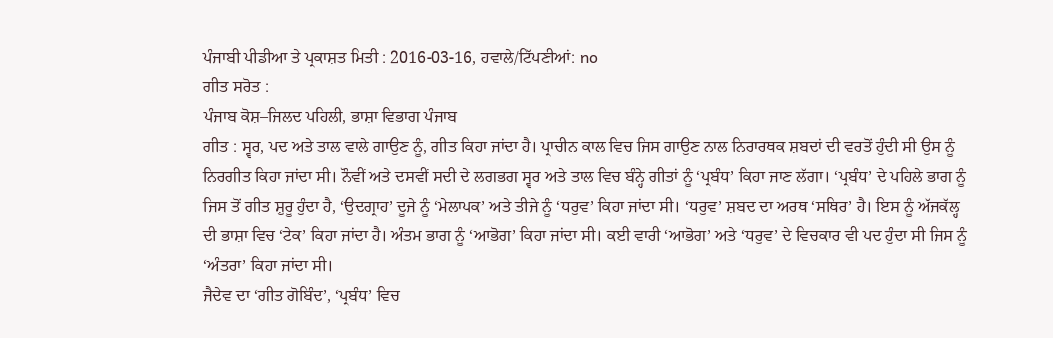ਪੰਜਾਬੀ ਪੀਡੀਆ ਤੇ ਪ੍ਰਕਾਸ਼ਤ ਮਿਤੀ : 2016-03-16, ਹਵਾਲੇ/ਟਿੱਪਣੀਆਂ: no
ਗੀਤ ਸਰੋਤ :
ਪੰਜਾਬ ਕੋਸ਼–ਜਿਲਦ ਪਹਿਲੀ, ਭਾਸ਼ਾ ਵਿਭਾਗ ਪੰਜਾਬ
ਗੀਤ : ਸ੍ਵਰ, ਪਦ ਅਤੇ ਤਾਲ ਵਾਲੇ ਗਾਉਣ ਨੂੰ, ਗੀਤ ਕਿਹਾ ਜਾਂਦਾ ਹੈ। ਪ੍ਰਾਚੀਨ ਕਾਲ ਵਿਚ ਜਿਸ ਗਾਉਣ ਨਾਲ ਨਿਰਾਰਥਕ ਸ਼ਬਦਾਂ ਦੀ ਵਰਤੋਂ ਹੁੰਦੀ ਸੀ ਉਸ ਨੂੰ ਨਿਰਗੀਤ ਕਿਹਾ ਜਾਂਦਾ ਸੀ। ਨੌਵੀਂ ਅਤੇ ਦਸਵੀਂ ਸਦੀ ਦੇ ਲਗਭਗ ਸ੍ਵਰ ਅਤੇ ਤਾਲ ਵਿਚ ਬੰਨ੍ਹੇ ਗੀਤਾਂ ਨੂੰ ‘ਪ੍ਰਬੰਧ’ ਕਿਹਾ ਜਾਣ ਲੱਗਾ। ‘ਪ੍ਰਬੰਧ’ ਦੇ ਪਹਿਲੇ ਭਾਗ ਨੂੰ ਜਿਸ ਤੋਂ ਗੀਤ ਸ਼ੁਰੂ ਹੁੰਦਾ ਹੈ, ‘ਉਦਗ੍ਰਾਹ’ ਦੂਜੇ ਨੂੰ ‘ਮੇਲਾਪਕ’ ਅਤੇ ਤੀਜੇ ਨੂੰ ‘ਧਰੁਵ’ ਕਿਹਾ ਜਾਂਦਾ ਸੀ। ‘ਧਰੁਵ’ ਸ਼ਬਦ ਦਾ ਅਰਥ ‘ਸਥਿਰ’ ਹੈ। ਇਸ ਨੂੰ ਅੱਜਕੱਲ੍ਹ ਦੀ ਭਾਸ਼ਾ ਵਿਚ ‘ਟੇਕ’ ਕਿਹਾ ਜਾਂਦਾ ਹੈ। ਅੰਤਮ ਭਾਗ ਨੂੰ ‘ਆਭੋਗ’ ਕਿਹਾ ਜਾਂਦਾ ਸੀ। ਕਈ ਵਾਰੀ ‘ਆਭੋਗ’ ਅਤੇ ‘ਧਰੁਵ’ ਦੇ ਵਿਚਕਾਰ ਵੀ ਪਦ ਹੁੰਦਾ ਸੀ ਜਿਸ ਨੂੰ ‘ਅੰਤਰਾ’ ਕਿਹਾ ਜਾਂਦਾ ਸੀ।
ਜੈਦੇਵ ਦਾ ‘ਗੀਤ ਗੋਬਿੰਦ’, ‘ਪ੍ਰਬੰਧ’ ਵਿਚ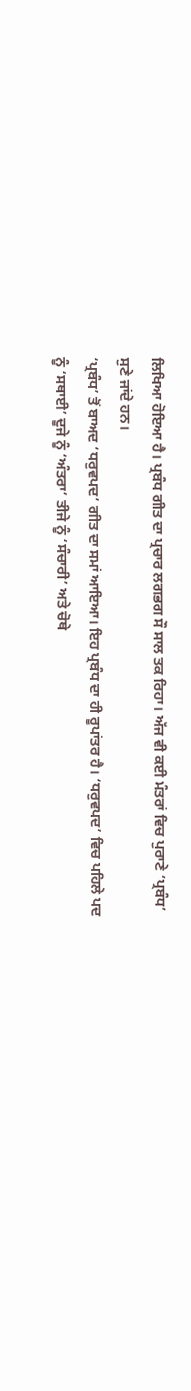ਲਿਖਿਆ ਹੋਇਆ ਹੈ। ਪ੍ਰਬੰਧ ਗੀਤ ਦਾ ਪ੍ਰਚਾਰ ਲਗਭਗ ਸੌ ਸਾਲ ਤਕ ਰਿਹਾ। ਅੱਜ ਵੀ ਕਈ ਮੰਤਰਾਂ ਵਿਚ ਪੁਰਾਣੇ ‘ਪ੍ਰਬੰਧ’ ਸੁਣੇ ਜਾਂਦੇ ਹਨ।
‘ਪ੍ਰਬੰਧ’ ਤੋਂ ਬਾਅਦ ‘ਧਰੁਵਪਦ’ ਗੀਤ ਦਾ ਸਮਾਂ ਆਇਆ। ਇਹ ਪ੍ਰਬੰਧ ਦਾ ਹੀ ਰੂਪਾਂਤਰ ਹੈ। ‘ਧਰੁਵਪਦ’ ਵਿਚ ਪਹਿਲੇ ਪਦ ਨੂੰ ‘ਸਥਾਈ’ ਦੂਜੇ ਨੂੰ ‘ਅੰਤਰਾ’ ਤੀਜੇ ਨੂੰ ‘ਸੰਚਾਰੀ’ ਅਤੇ ਚੋਥੇ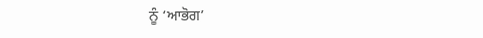ਨੂੰ ‘ਆਭੋਗ’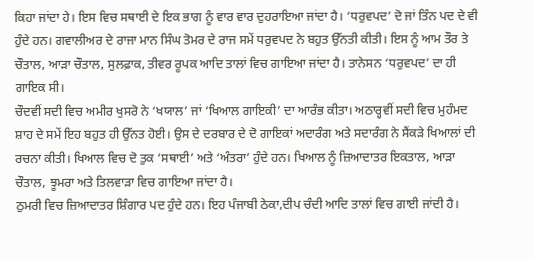ਕਿਹਾ ਜਾਂਦਾ ਹੇ। ਇਸ ਵਿਚ ਸਥਾਈ ਦੇ ਇਕ ਭਾਗ ਨੂੰ ਵਾਰ ਵਾਰ ਦੁਹਰਾਇਆ ਜਾਂਦਾ ਹੈ। ‘ਧਰੁਵਪਦ’ ਦੋ ਜਾਂ ਤਿੰਨ ਪਦ ਦੇ ਵੀ ਹੁੰਦੇ ਹਨ। ਗਵਾਲੀਅਰ ਦੇ ਰਾਜਾ ਮਾਨ ਸਿੰਘ ਤੋਮਰ ਦੇ ਰਾਜ ਸਮੇਂ ਧਰੁਵਪਦ ਨੇ ਬਹੁਤ ਉੱਨਤੀ ਕੀਤੀ। ਇਸ ਨੂੰ ਆਮ ਤੌਰ ਤੇ ਚੌਤਾਲ, ਆੜਾ ਚੌਤਾਲ, ਸੁਲਫ਼ਾਕ, ਤੀਵਰ ਰੂਪਕ ਆਦਿ ਤਾਲਾਂ ਵਿਚ ਗਾਇਆ ਜਾਂਦਾ ਹੈ। ਤਾਨੇਸਨ ‘ਧਰੁਵਪਦ’ ਦਾ ਹੀ ਗਾਇਕ ਸੀ।
ਚੌਦਵੀਂ ਸਦੀ ਵਿਚ ਅਮੀਰ ਖੁਸਰੋ ਨੇ ‘ਖਯਾਲ’ ਜਾਂ ‘ਖਿਆਲ ਗਾਇਕੀ’ ਦਾ ਆਰੰਭ ਕੀਤਾ। ਅਠਾਰ੍ਹਵੀਂ ਸਦੀ ਵਿਚ ਮੁਹੰਮਦ ਸ਼ਾਹ ਦੇ ਸਮੇਂ ਇਹ ਬਹੁਤ ਹੀ ਉੱਨਤ ਹੋਈ। ਉਸ ਦੇ ਦਰਬਾਰ ਦੇ ਦੋ ਗਾਇਕਾਂ ਅਦਾਰੰਗ ਅਤੇ ਸਦਾਰੰਗ ਨੇ ਸੈਂਕੜੇ ਖਿਆਲਾਂ ਦੀ ਰਚਨਾ ਕੀਤੀ। ਖਿਆਲ ਵਿਚ ਦੋ ਤੁਕ ‘ਸਥਾਈ’ ਅਤੇ ‘ਅੰਤਰਾ’ ਹੁੰਦੇ ਹਨ। ਖਿਆਲ ਨੂੰ ਜ਼ਿਆਦਾਤਰ ਇਕਤਾਲ, ਆੜਾ ਚੌਤਾਲ, ਝੂਮਰਾ ਅਤੇ ਤਿਲਵਾੜਾ ਵਿਚ ਗਾਇਆ ਜਾਂਦਾ ਹੈ।
ਠੁਮਰੀ ਵਿਚ ਜ਼ਿਆਦਾਤਰ ਸ਼ਿੰਗਾਰ ਪਦ ਹੁੰਦੇ ਹਨ। ਇਹ ਪੰਜਾਬੀ ਠੇਕਾ,ਦੀਪ ਚੰਦੀ ਆਦਿ ਤਾਲਾਂ ਵਿਚ ਗਾਈ ਜਾਂਦੀ ਹੈ।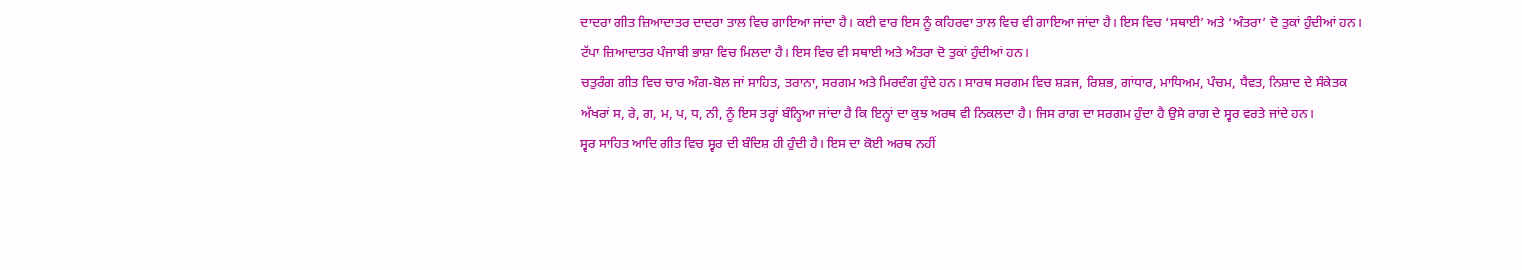ਦਾਦਰਾ ਗੀਤ ਜ਼ਿਆਦਾਤਰ ਦਾਦਰਾ ਤਾਲ ਵਿਚ ਗਾਇਆ ਜਾਂਦਾ ਹੈ। ਕਈ ਵਾਰ ਇਸ ਨੂੰ ਕਹਿਰਵਾ ਤਾਲ ਵਿਚ ਵੀ ਗਾਇਆ ਜਾਂਦਾ ਹੈ। ਇਸ ਵਿਚ ‘ਸਥਾਈ’ ਅਤੇ ‘ਅੰਤਰਾ’ ਦੋ ਤੁਕਾਂ ਹੁੰਦੀਆਂ ਹਨ। ਟੱਪਾ ਜ਼ਿਆਦਾਤਰ ਪੰਜਾਬੀ ਭਾਸ਼ਾ ਵਿਚ ਮਿਲਦਾ ਹੈ। ਇਸ ਵਿਚ ਵੀ ਸਥਾਈ ਅਤੇ ਅੰਤਰਾ ਦੋ ਤੁਕਾਂ ਹੁੰਦੀਆਂ ਹਨ।
ਚਤੁਰੰਗ ਗੀਤ ਵਿਚ ਚਾਰ ਅੰਗ-ਬੋਲ ਜਾਂ ਸਾਹਿਤ, ਤਰਾਨਾ, ਸਰਗਮ ਅਤੇ ਮਿਰਦੰਗ ਹੁੰਦੇ ਹਨ। ਸਾਰਥ ਸਰਗਮ ਵਿਚ ਸ਼ੜਜ, ਰਿਸ਼ਭ, ਗਾਂਧਾਰ, ਮਾਧਿਅਮ, ਪੰਚਮ, ਧੈਵਤ, ਨਿਸ਼ਾਦ ਦੇ ਸੰਕੇਤਕ ਅੱਖਰਾਂ ਸ, ਰੇ, ਗ, ਮ, ਪ, ਧ, ਨੀ, ਨੂੰ ਇਸ ਤਰ੍ਹਾਂ ਬੰਨ੍ਹਿਆ ਜਾਂਦਾ ਹੈ ਕਿ ਇਨ੍ਹਾਂ ਦਾ ਕੁਝ ਅਰਥ ਵੀ ਨਿਕਲਦਾ ਹੈ। ਜਿਸ ਰਾਗ ਦਾ ਸਰਗਮ ਹੁੰਦਾ ਹੈ ਉਸੇ ਰਾਗ ਦੇ ਸ੍ਵਰ ਵਰਤੇ ਜਾਂਦੇ ਹਨ।
ਸ੍ਵਰ ਸਾਹਿਤ ਆਦਿ ਗੀਤ ਵਿਚ ਸ੍ਵਰ ਦੀ ਬੰਦਿਸ਼ ਹੀ ਹੁੰਦੀ ਹੈ। ਇਸ ਦਾ ਕੋਈ ਅਰਥ ਨਹੀਂ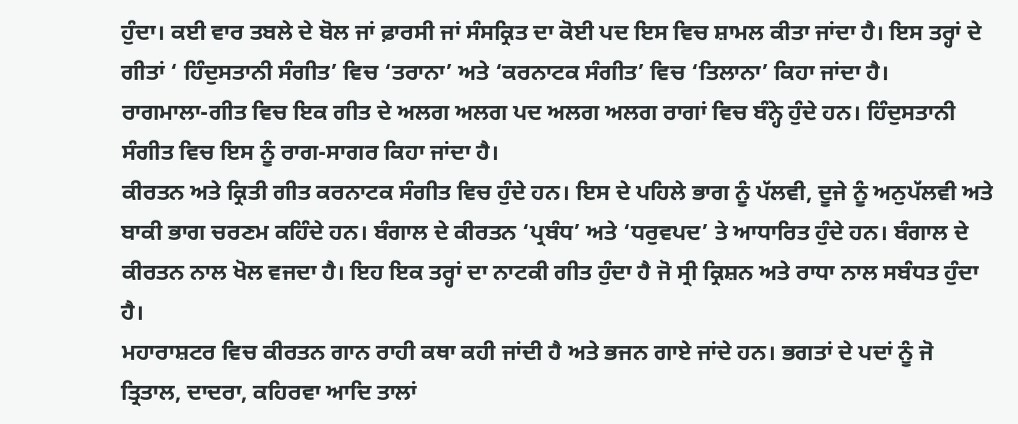ਹੁੰਦਾ। ਕਈ ਵਾਰ ਤਬਲੇ ਦੇ ਬੋਲ ਜਾਂ ਫ਼ਾਰਸੀ ਜਾਂ ਸੰਸਕ੍ਰਿਤ ਦਾ ਕੋਈ ਪਦ ਇਸ ਵਿਚ ਸ਼ਾਮਲ ਕੀਤਾ ਜਾਂਦਾ ਹੈ। ਇਸ ਤਰ੍ਹਾਂ ਦੇ ਗੀਤਾਂ ‘ ਹਿੰਦੁਸਤਾਨੀ ਸੰਗੀਤ’ ਵਿਚ ‘ਤਰਾਨਾ’ ਅਤੇ ‘ਕਰਨਾਟਕ ਸੰਗੀਤ’ ਵਿਚ ‘ਤਿਲਾਨਾ’ ਕਿਹਾ ਜਾਂਦਾ ਹੈ।
ਰਾਗਮਾਲਾ-ਗੀਤ ਵਿਚ ਇਕ ਗੀਤ ਦੇ ਅਲਗ ਅਲਗ ਪਦ ਅਲਗ ਅਲਗ ਰਾਗਾਂ ਵਿਚ ਬੰਨ੍ਹੇ ਹੁੰਦੇ ਹਨ। ਹਿੰਦੁਸਤਾਨੀ ਸੰਗੀਤ ਵਿਚ ਇਸ ਨੂੰ ਰਾਗ-ਸਾਗਰ ਕਿਹਾ ਜਾਂਦਾ ਹੈ।
ਕੀਰਤਨ ਅਤੇ ਕ੍ਰਿਤੀ ਗੀਤ ਕਰਨਾਟਕ ਸੰਗੀਤ ਵਿਚ ਹੁੰਦੇ ਹਨ। ਇਸ ਦੇ ਪਹਿਲੇ ਭਾਗ ਨੂੰ ਪੱਲਵੀ, ਦੂਜੇ ਨੂੰ ਅਨੁਪੱਲਵੀ ਅਤੇ ਬਾਕੀ ਭਾਗ ਚਰਣਮ ਕਹਿੰਦੇ ਹਨ। ਬੰਗਾਲ ਦੇ ਕੀਰਤਨ ‘ਪ੍ਰਬੰਧ’ ਅਤੇ ‘ਧਰੁਵਪਦ’ ਤੇ ਆਧਾਰਿਤ ਹੁੰਦੇ ਹਨ। ਬੰਗਾਲ ਦੇ ਕੀਰਤਨ ਨਾਲ ਖੋਲ ਵਜਦਾ ਹੈ। ਇਹ ਇਕ ਤਰ੍ਹਾਂ ਦਾ ਨਾਟਕੀ ਗੀਤ ਹੁੰਦਾ ਹੈ ਜੋ ਸ੍ਰੀ ਕ੍ਰਿਸ਼ਨ ਅਤੇ ਰਾਧਾ ਨਾਲ ਸਬੰਧਤ ਹੁੰਦਾ ਹੈ।
ਮਹਾਰਾਸ਼ਟਰ ਵਿਚ ਕੀਰਤਨ ਗਾਨ ਰਾਹੀ ਕਥਾ ਕਹੀ ਜਾਂਦੀ ਹੈ ਅਤੇ ਭਜਨ ਗਾਏ ਜਾਂਦੇ ਹਨ। ਭਗਤਾਂ ਦੇ ਪਦਾਂ ਨੂੰ ਜੋ ਤ੍ਰਿਤਾਲ, ਦਾਦਰਾ, ਕਹਿਰਵਾ ਆਦਿ ਤਾਲਾਂ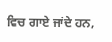ਵਿਚ ਗਾਏ ਜਾਂਦੇ ਹਨ,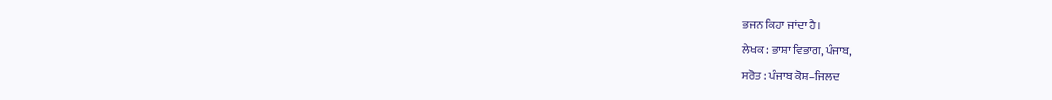ਭਜਨ ਕਿਹਾ ਜਾਂਦਾ ਹੈ।
ਲੇਖਕ : ਭਾਸ਼ਾ ਵਿਭਾਗ, ਪੰਜਾਬ,
ਸਰੋਤ : ਪੰਜਾਬ ਕੋਸ਼–ਜਿਲਦ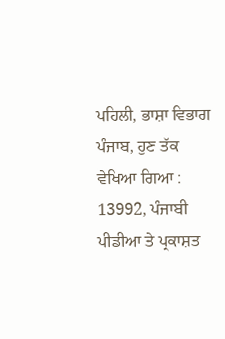ਪਹਿਲੀ, ਭਾਸ਼ਾ ਵਿਭਾਗ ਪੰਜਾਬ, ਹੁਣ ਤੱਕ ਵੇਖਿਆ ਗਿਆ : 13992, ਪੰਜਾਬੀ ਪੀਡੀਆ ਤੇ ਪ੍ਰਕਾਸ਼ਤ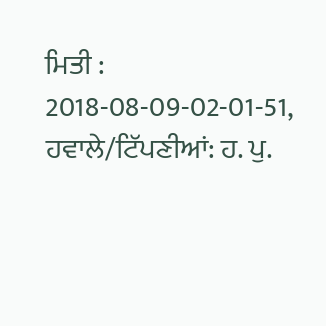ਮਿਤੀ : 2018-08-09-02-01-51, ਹਵਾਲੇ/ਟਿੱਪਣੀਆਂ: ਹ. ਪੁ.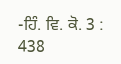-ਹਿੰ. ਵਿ. ਕੋ. 3 : 438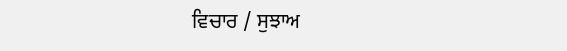ਵਿਚਾਰ / ਸੁਝਾਅ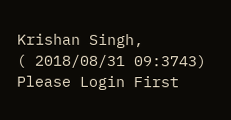Krishan Singh,
( 2018/08/31 09:3743)
Please Login First